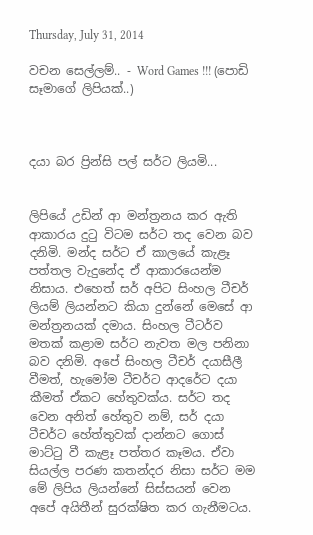Thursday, July 31, 2014

වචන සෙල්ලම්.. - Word Games !!! (පොඩි සෑමාගේ ලිපියක්..)



දයා බර ප්‍රින්සි පල් සර්ට ලියමි...


ලිපියේ උඩින් ආ මන්ත්‍රනය කර ඇති ආකාරය දුටු විටම සර්ට තද වෙන බව දනිමි. මන්ද සර්ට ඒ කාලයේ කැළෑ පත්තල වැදුනේද ඒ ආකාරයෙන්ම නිසාය. එහෙත් සර් අපිට සිංහල ටීචර් ලියම් ලියන්නට කියා දුන්නේ මෙසේ ආ මන්ත්‍රනයක් දමාය. සිංහල ටීටර්ව මතක් කළාම සර්ට නැවත මල පනිනා බව දනිමි. අපේ සිංහල ටීචර් දයාසීලී වීමත්, හැමෝම ටීචර්ට ආදරේට දයා කීමත් ඒකට හේතුවක්ය. සර්ට තද වෙන අනිත් හේතුව නම්, සර් දයා ටීචර්ට හේත්තුවක් දාන්නට ගොස් මාට්ටු වී කැළෑ පත්තර කෑමය. ඒවා සියල්ල පරණ කතන්දර නිසා සර්ට මම මේ ලිපිය ලියන්නේ සිස්සයන් වෙන අපේ අයිතීන් සුරක්ෂිත කර ගැනීමටය.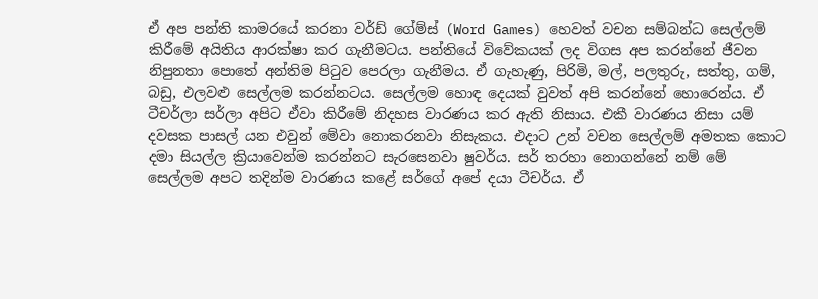ඒ අප පන්ති කාමරයේ කරනා වර්ඩ් ගේම්ස් (Word Games) හෙවත් වචන සම්බන්ධ සෙල්ලම් කිරීමේ අයිතිය ආරක්ෂා කර ගැනීමටය. පන්තියේ විවේකයක් ලද විගස අප කරන්නේ ජීවන නිපුනතා පොතේ අන්තිම පිටුව පෙරලා ගැනීමය. ඒ ගැහැණු, පිරිමි, මල්, පලතුරු, සත්තු, ගම්, බඩු, එලවළු සෙල්ලම කරන්නටය. සෙල්ලම හොඳ දෙයක් වුවත් අපි කරන්නේ හොරෙන්ය. ඒ ටීචර්ලා සර්ලා අපිට ඒවා කිරීමේ නිදහස වාරණය කර ඇති නිසාය. එකී වාරණය නිසා යම් දවසක පාසල් යන එවුන් මේවා නොකරනවා නිසැකය. එදාට උන් වචන සෙල්ලම් අමතක කොට දමා සියල්ල ක්‍රියාවෙන්ම කරන්නට සැරසෙනවා ෂුවර්ය. සර් තරහා නොගන්නේ නම් මේ සෙල්ලම අපට තදින්ම වාරණය කළේ සර්ගේ අපේ දයා ටීචර්ය. ඒ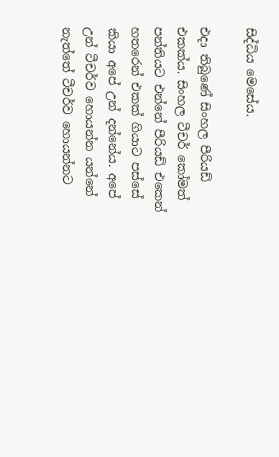සිද්ධිය මෙසේය.

එදා තිබුණේ සිංහල පීරියඩ් එකක්ය. සිංහල ටීචර් කෝමත් පන්තියට එන්නේ පීරියඩ් එකෙන් හතරෙන් එකක් ගියාට පස්සේ කියා අපේ උන් දන්නේය. අපේ උන් ටීචර්ව හොයන්න යන්නේ නැත්තේ ටීචර්ව හොයන්නට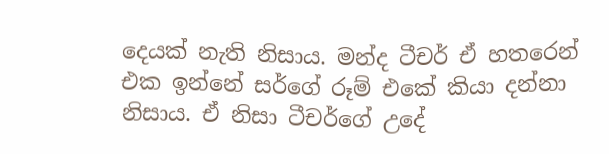දෙයක් නැති නිසාය. මන්ද ටීචර් ඒ හතරෙන් එක ඉන්නේ සර්ගේ රූම් එකේ කියා දන්නා නිසාය. ඒ නිසා ටීචර්ගේ උදේ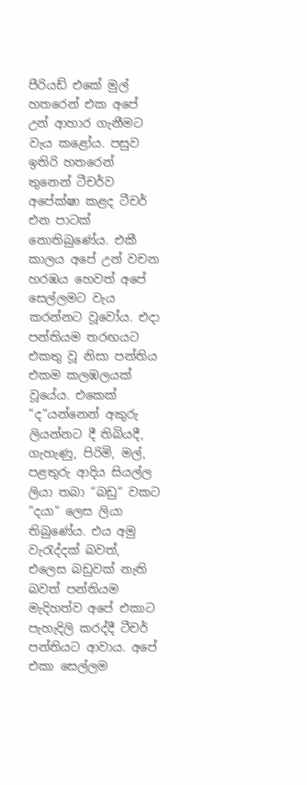පීරියඩ් එකේ මුල් හතරෙන් එක අපේ උන් ආහාර ගැනීමට වැය කළෝය. පසුව ඉතිරි හතරෙන් තුනෙන් ටීචර්ව අපේක්ෂා කළද ටීචර් එන පාටක් නොතිබුණේය. එකී කාලය අපේ උන් වචන හරඹය හෙවත් අපේ සෙල්ලමට වැය කරන්නට වූවෝය. එදා පන්තියම තරඟයට එකතු වූ නිසා පන්තිය එකම කලඹලයක් වූයේය. එකෙක් “ද“යන්නෙන් අකුරු ලියන්නට දී තිබියදී, ගැහැණු, පිරිමි, මල්, පළතුරු ආදිය සියල්ල ලියා තබා “බඩු“ වකට “දයා“ ලෙස ලියා තිබුණේය. එය අමු වැරැද්දක් බවත්, එලෙස බඩුවක් නැති බවත් පන්තියම මැදිහත්ව අපේ එකාට පැහැදිලි කරද්දී ටීචර් පන්තියට ආවාය. අපේ එකා සෙල්ලම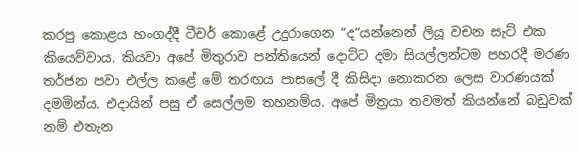කරපු කොළය හංගද්දී ටීචර් කොළේ උදුරාගෙන “ද“යන්නෙන් ලියූ වචන සැට් එක කියෙව්වාය. කියවා අපේ මිතුරාව පන්තියෙන් දොට්ට දමා සියල්ලන්ටම පහරදී මරණ තර්ජන පවා එල්ල කළේ මේ තරඟය පාසලේ දී කිසිදා නොකරන ලෙස වාරණයක් දමමින්ය. එදායින් පසු ඒ සෙල්ලම තහනම්ය. අපේ මිත්‍රයා තවමත් කියන්නේ බඩුවක් නම් එතැන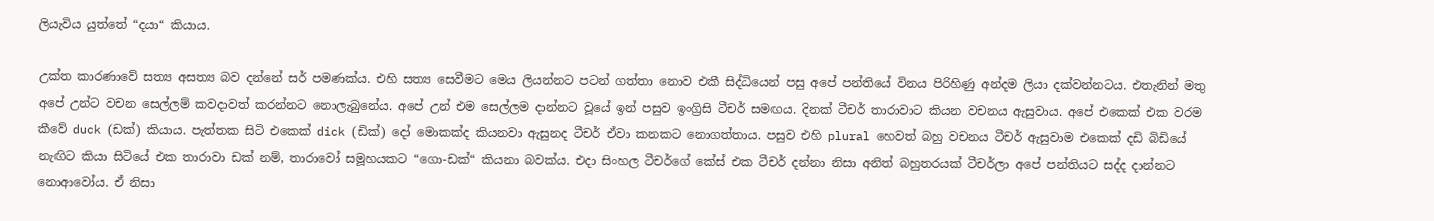ලියැවිය යුත්තේ “දයා“ කියාය.

උක්ත කාරණාවේ සත්‍ය අසත්‍ය බව දන්නේ සර් පමණක්ය. එහි සත්‍ය සෙවීමට මෙය ලියන්නට පටන් ගත්තා නොව එකී සිද්ධියෙන් පසු අපේ පන්තියේ විනය පිරිහිණු අන්දම ලියා දක්වන්නටය. එතැනින් මතු අපේ උන්ට වචන සෙල්ලම් කවදාවත් කරන්නට නොලැබුනේය. අපේ උන් එම සෙල්ලම දාන්නට වූයේ ඉන් පසුව ඉංග්‍රිසි ටීචර් සමඟය. දිනක් ටීචර් තාරාවාට කියන වචනය ඇසුවාය. අපේ එකෙක් එක වරම කීවේ duck (ඩක්) කියාය. පැත්තක සිටි එකෙක් dick (ඩික්) දෝ මොකක්ද කියනවා ඇසුනද ටීචර් ඒවා කනකට නොගත්තාය. පසුව එහි plural හෙවත් බහු වචනය ටීචර් ඇසුවාම එකෙක් දඩි බිඩියේ නැඟිට කියා සිටියේ එක තාරාවා ඩක් නම්, තාරාවෝ සමූහයකට “ගො-ඩක්“ කියනා බවක්ය. එදා සිංහල ටීචර්ගේ කේස් එක ටීචර් දන්නා නිසා අනිත් බහුතරයක් ටීචර්ලා අපේ පන්තියට සද්ද දාන්නට නොආවෝය. ඒ නිසා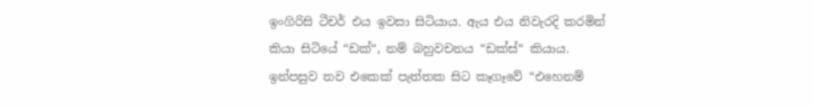ඉංගිරිසි ටීචර් එය ඉවසා සිටියාය. ඇය එය නිවැරදි කරමින් කියා සිටියේ “ඩක්“, නම් බහුවචනය “ඩක්ස්“ කියාය. ඉන්පසුව තව එකෙක් පැත්තක සිට කෑගෑවේ “එහෙනම්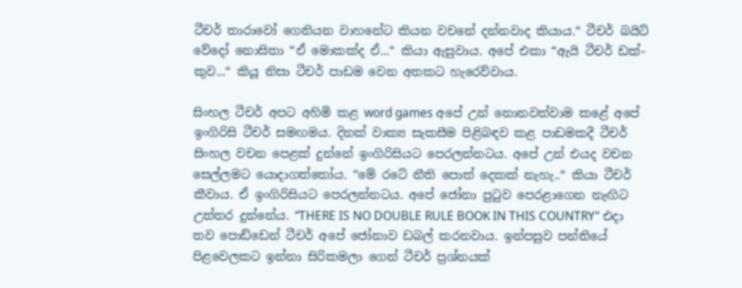ටීචර් තාරාවෝ ගෙනියන වාහනේට කියන වචනේ දන්නවාද කියාය.“ ටීචර් බයිට් වේදෝ නොසිතා “ඒ මොකක්ද ඒ...“ කියා ඇසුවාය. අපේ එකා “ඇයි ටීචර් ඩක්-කුව...“ කියූ නිසා ටීචර් පාඩම වෙන අතකට හැරෙව්වාය.

සිංහල ටීචර් අපට අහිමි කළ word games අපේ උන් නොනවත්වාම කළේ අපේ ඉංගිරිසි ටීචර් සමඟමය. දිනක් වාක්‍ය සැකසීම පිළිබඳව කළ පාඩමකදී ටීචර් සිංහල වචන පෙළක් දුන්නේ ඉංගිරිසියට පෙරලන්නටය. අපේ උන් එයද වචන සෙල්ලමට යොදාගත්තෝය. “මේ රටේ නීති පොත් දෙකක් නැහැ..“ කියා ටීචර් කීවාය. ඒ ඉංගිරිසියට පෙරලන්නටය. අපේ ජෝනා පුටුව පෙරළාගෙන නැඟිට උත්තර දුන්නේය. “THERE IS NO DOUBLE RULE BOOK IN THIS COUNTRY" එදා තව පොඩ්ඩෙන් ටීචර් අපේ ජෝනාව ඩබල් කරනවාය. ඉන්පසුව පන්තියේ පිළවෙලකට ඉන්නා සිරිකමලා ගෙන් ටීචර් ප්‍රශ්නයක්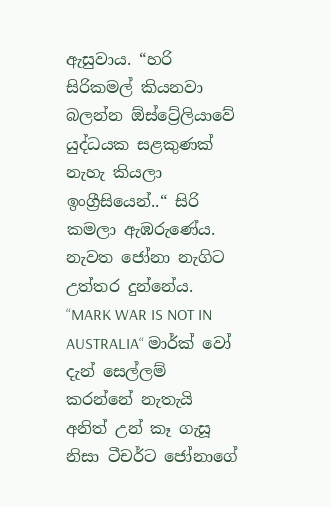ඇසුවාය. “හරි සිරිකමල් කියනවා බලන්න ඕස්ට්‍රේලියාවේ යුද්ධයක සළකුණක් නැහැ කියලා ඉංග්‍රීසියෙන්..“ සිරි කමලා ඇඹරුණේය. නැවත ජෝනා නැගිට උත්තර දුන්නේය. “MARK WAR IS NOT IN AUSTRALIA“ මාර්ක් වෝ දැන් සෙල්ලම් කරන්නේ නැතැයි අනිත් උන් කෑ ගැසූ නිසා ටීචර්ට ජෝනාගේ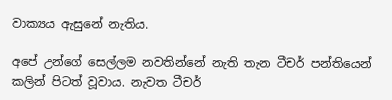වාක්‍යය ඇසුනේ නැතිය.

අපේ උන්ගේ සෙල්ලම නවතින්නේ නැති තැන ටීචර් පන්තියෙන් කලින් පිටත් වූවාය. නැවත ටීචර්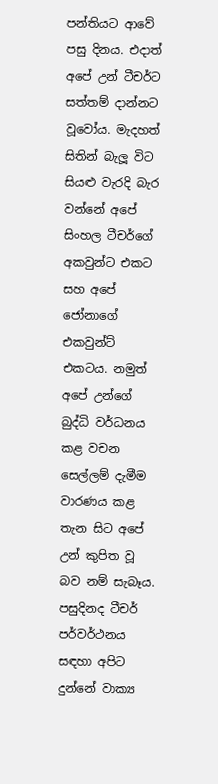පන්තියට ආවේ පසු දිනය. එදාත් අපේ උන් ටීචර්ට සත්තම් දාන්නට වූවෝය. මැදහත් සිතින් බැලූ විට සියළු වැරදි බැර වන්නේ අපේ සිංහල ටීචර්ගේ අකවුන්ට එකට සහ අපේ ජෝනාගේ එකවුන්ට් එකටය. නමුත් අපේ උන්ගේ බුද්ධි වර්ධනය කළ වචන සෙල්ලම් දැමීම වාරණය කළ තැන සිට අපේ උන් කුපිත වූ බව නම් සැබෑය. පසුදිනද ටීචර් පර්වර්ථනය සඳහා අපිට දුන්නේ වාක්‍ය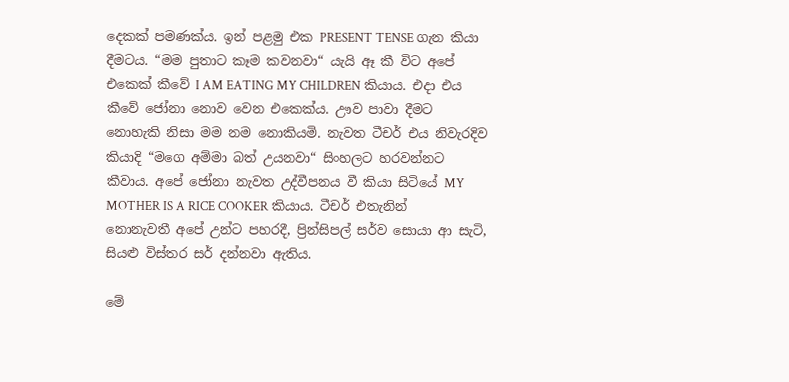දෙකක් පමණක්ය. ඉන් පළමු එක PRESENT TENSE ගැන කියා දීමටය. “මම පුතාට කෑම කවනවා“ යැයි ඈ කී විට අපේ එකෙක් කීවේ I AM EATING MY CHILDREN කියාය. එදා එය කීවේ ජෝනා නොව වෙන එකෙක්ය. ඌව පාවා දීමට නොහැකි නිසා මම නම නොකියමි. නැවත ටීචර් එය නිවැරදිව කියාදි “මගෙ අම්මා බත් උයනවා“ සිංහලට හරවන්නට කීවාය. අපේ ජෝනා නැවත උද්වීපනය වී කියා සිටියේ MY MOTHER IS A RICE COOKER කියාය. ටීචර් එතැනින් නොනැවතී අපේ උන්ට පහරදී, ප්‍රින්සිපල් සර්ව සොයා ආ සැටි, සියළු විස්තර සර් දන්නවා ඇතිය.

මේ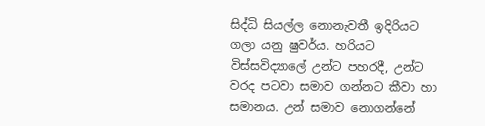සිද්ධි සියල්ල නොනැවතී ඉදිරියට ගලා යනු ෂුවර්ය. හරියට විස්සවිද්‍යාලේ උන්ට පහරදී, උන්ට වරද පටවා සමාව ගන්නට කීවා හා සමානය. උන් සමාව නොගන්නේ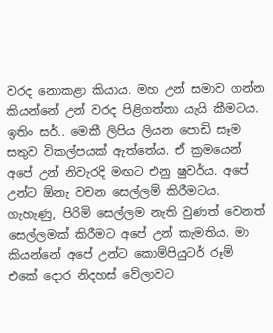වරද නොකළා කියාය. මහ උන් සමාව ගන්න කියන්නේ උන් වරද පිළිගත්තා යැයි කීමටය. ඉතිං සර්.. මෙකී ලිපිය ලියන පොඩි සෑම සතුව විකල්පයක් ඇත්තේය. ඒ ක්‍රමයෙන් අපේ උන් නිවැරදි මඟට එනු ෂුවර්ය. අපේ උන්ට ඕනැ වචන සෙල්ලම් කිරීමටය. ගැහැණු, පිරිමි සෙල්ලම නැති වුණත් වෙනත් සෙල්ලමක් කිරීමට අපේ උන් කැමතිය. මා කියන්නේ අපේ උන්ට කොම්පියුටර් රූම් එකේ දොර නිදහස් වේලාවට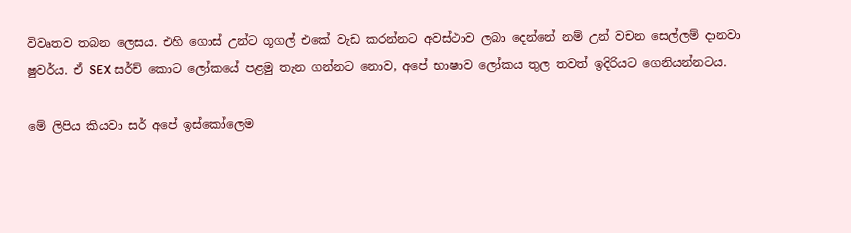විවෘතව තබන ලෙසය. එහි ගොස් උන්ට ගූගල් එකේ වැඩ කරන්නට අවස්ථාව ලබා දෙන්නේ නම් උන් වචන සෙල්ලම් දානවා ෂුවර්ය. ඒ SEX සර්ච් කොට ලෝකයේ පළමු තැන ගන්නට නොව, අපේ භාෂාව ලෝකය තුල තවත් ඉදිරියට ගෙනියන්නටය.

මේ ලිපිය කියවා සර් අපේ ඉස්කෝලෙම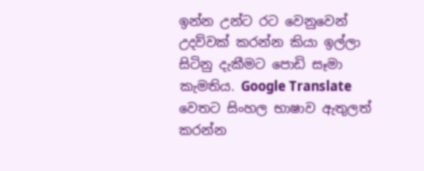ඉන්න උන්ට රට වෙනුවෙන් උදව්වක් කරන්න කියා ඉල්ලා සිටිනු දැකීමට පොඩි සෑමා කැමතිය. Google Translate වෙතට සිංහල භාෂාව ඇතුලත් කරන්න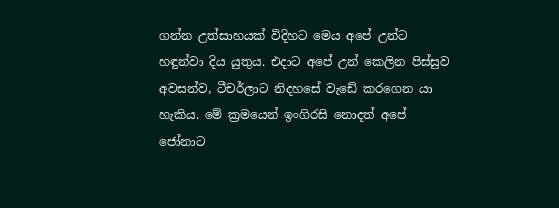ගන්න උත්සාහයක් විදිහට මෙය අපේ උන්ට හඳුන්වා දිය යුතුය. එදාට අපේ උන් කෙලින පිස්සුව අවසන්ව, ටීචර්ලාට නිදහසේ වැඩේ කරගෙන යා හැකිය. මේ ක්‍රමයෙන් ඉංගිරසි නොදත් අපේ ජෝනාට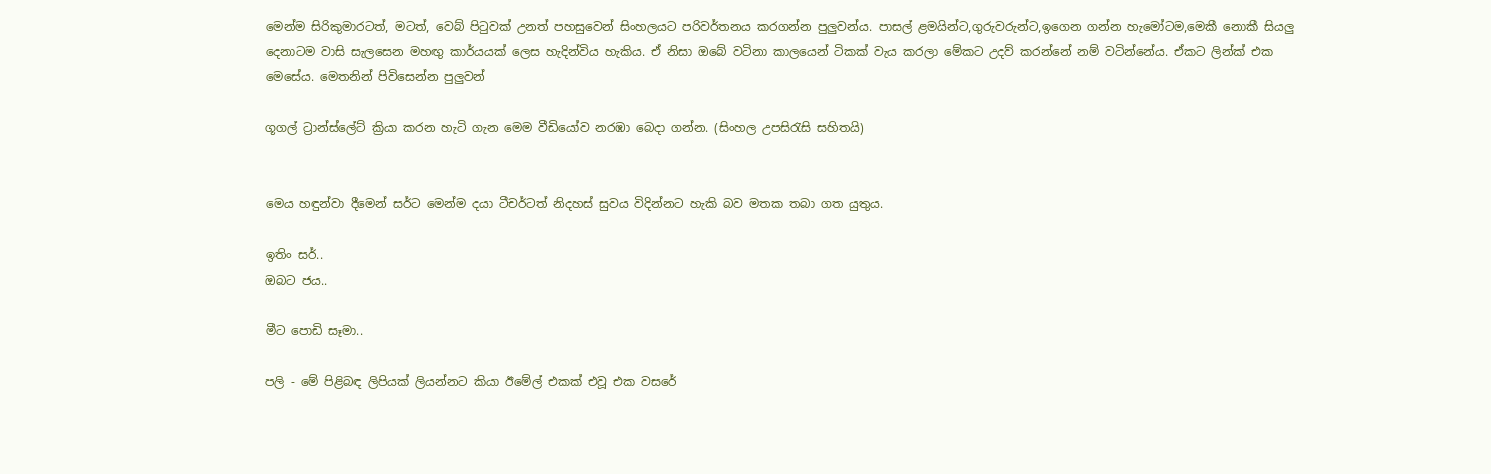මෙන්ම සිරිකුමාරටත්, මටත්, වෙබ් පි‍ටුවක් උනත් පහසුවෙන් සිංහලයට පරිවර්තනය කරගන්න පුලුවන්ය. පාසල් ළමයින්ට,ගුරුවරුන්ට,ඉගෙන ගන්න හැමෝටම,මෙකී නොකී සියලු දෙනාටම වාසි සැලසෙන මහඟු කාර්යයක් ලෙස හැදින්විය හැකිය. ඒ නිසා ඔබේ වටිනා කාලයෙන් ටිකක් වැය කරලා මේකට උදව් කරන්නේ නම් වටින්නේය. ඒකට ලින්ක් එක මෙසේය. මෙතනින් පිවිසෙන්න පුලුවන්

ගූගල් ට්‍රාන්ස්ලේට් ක්‍රියා කරන හැටි ගැන මෙම වීඩියෝව නරඹා බෙදා ගන්න. (සිංහල උපසිරැසි සහිතයි)


මෙය හඳුන්වා දීමෙන් සර්ට මෙන්ම දයා ටීචර්ටත් නිදහස් සුවය විදින්නට හැකි බව මතක තබා ගත යුතුය.

ඉතිං සර්..
ඔබට ජය..

මීට පොඩි සෑමා..

පලි - මේ පිළිබඳ ලිපියක් ලියන්නට කියා ඊමේල් එකක් එවූ එක වසරේ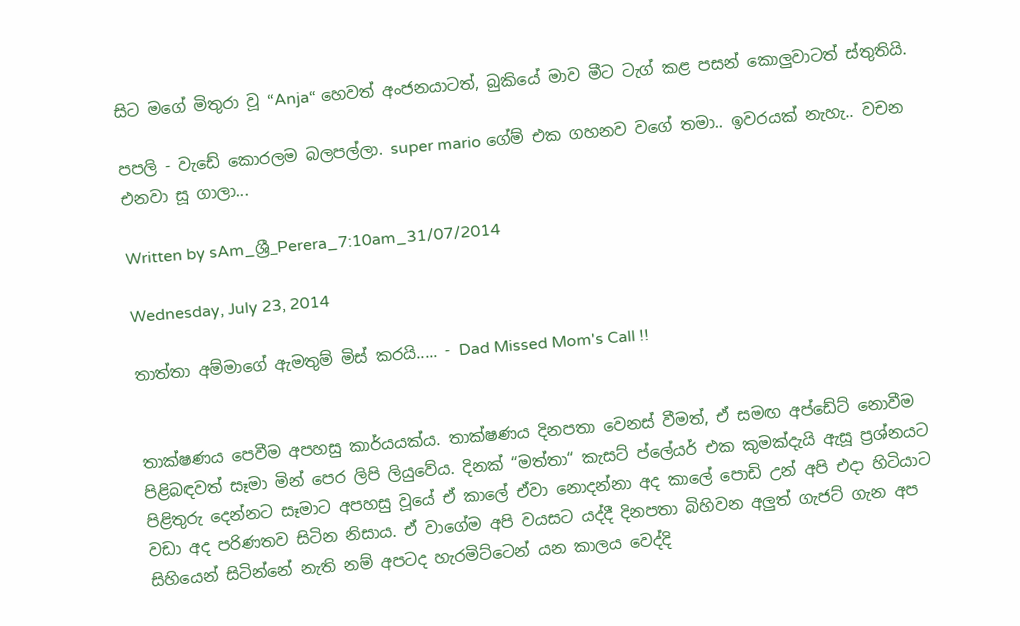සිට මගේ මිතුරා වූ “Anja“ හෙවත් අංජනයාටත්, බුකියේ මාව මීට ටැග් කළ පසන් කොලුවාටත් ස්තුතියි.

පපලි - වැඩේ කොරලම බලපල්ලා. super mario ගේම් එක ගහනව වගේ තමා.. ඉවරයක් නැහැ.. වචන එනවා සූ ගාලා...

Written by sAm_ශ්‍රී_Perera_7:10am_31/07/2014

Wednesday, July 23, 2014

තාත්තා අම්මාගේ ඇමතුම් මිස් කරයි..... - Dad Missed Mom's Call !!


තාක්ෂණය පෙවීම අපහසු කාර්යයක්ය. තාක්ෂණය දිනපතා වෙනස් වීමත්, ඒ සමඟ අප්ඩේට් නොවීම පිළිබඳවත් සෑමා මින් පෙර ලිපි ලියුවේය. දිනක් “මත්තා“ කැසට් ප්ලේයර් එක කුමක්දැයි ඇසූ ප්‍රශ්නයට පිළිතුරු දෙන්නට සෑමාට අපහසු වූයේ ඒ කාලේ ඒවා නොදන්නා අද කාලේ පොඩි උන් අපි එදා හිටියාට වඩා අද පරිණතව සිටින නිසාය. ඒ වාගේම අපි වයසට යද්දී දිනපතා බිහිවන අලුත් ගැජට් ගැන අප සිහියෙන් සිටින්නේ නැති නම් අපටද හැරමිට්ටෙන් යන කාලය වෙද්දි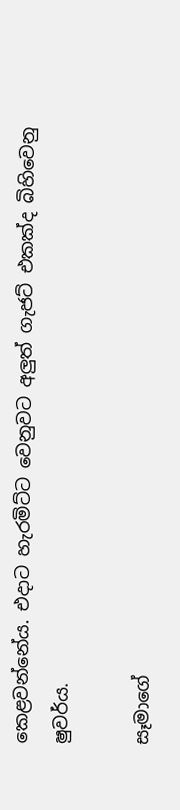කෙළවන්නේය. එදාට හැරමිට්ට වෙනුවට අලුත් ගැජට් එකක්ද බිහිවෙනු ෂුවර්ය.

සෑමාගේ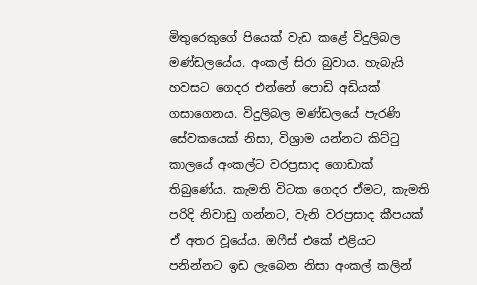මිතුරෙකුගේ පියෙක් වැඩ කළේ විදුලිබල මණ්ඩලයේය. අංකල් සිරා බුවාය. හැබැයි හවසට ගෙදර එන්නේ පොඩි අඩියක් ගසාගෙනය. විදුලිබල මණ්ඩලයේ පැරණි සේවකයෙක් නිසා, විශ්‍රාම යන්නට කිට්ටු කාලයේ අංකල්ට වරප්‍රසාද ගොඩාක් තිබුණේය. කැමති විටක ගෙදර ඒමට, කැමති පරිදි නිවාඩු ගන්නට, වැනි වරප්‍රසාද කීපයක් ඒ අතර වූයේය. ඔෆීස් එකේ එළියට පනින්නට ඉඩ ලැබෙන නිසා අංකල් කලින්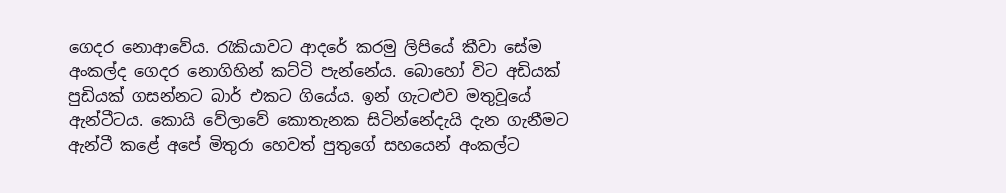ගෙදර නොආවේය. රැකියාවට ආදරේ කරමු ලිපියේ කීවා සේම අංකල්ද ගෙදර නොගිහින් කට්ටි පැන්නේය. බොහෝ විට අඩියක් පුඩියක් ගසන්නට බාර් එකට ගියේය. ඉන් ගැටළුව මතුවූයේ ඇන්ටීටය. කොයි වේලාවේ කොතැනක සිටින්නේදැයි දැන ගැනීමට ඇන්ටී කළේ අපේ මිතුරා හෙවත් පුතුගේ සහයෙන් අංකල්ට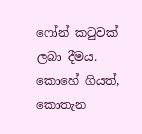ෆෝන් කටුවක් ලබා දීමය. කොහේ ගියත්, කොතැන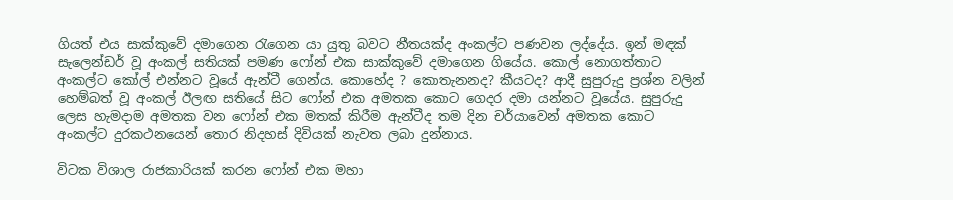ගියත් එය සාක්කුවේ දමාගෙන රැගෙන යා යුතු බවට නීතයක්ද අංකල්ට පණවන ලද්දේය. ඉන් මඳක් සැලෙන්ඩර් වූ අංකල් සතියක් පමණ ෆෝන් එක සාක්කුවේ දමාගෙන ගියේය. කොල් නොගත්තාට අංකල්ට කෝල් එන්නට වූයේ ඇන්ටී ගෙන්ය. කොහේද ? කොතැනනද? කීයටද? ආදී සුපුරුදු ප්‍රශ්න වලින් හෙම්බත් වූ අංකල් ඊලඟ සතියේ සිට ෆෝන් එක අමතක කොට ගෙදර දමා යන්නට වූයේය. සුපුරුදු ලෙස හැමදාම අමතක වන ෆෝන් එක මතක් කිරීම ඇන්ටීද තම දින චර්යාවෙන් අමතක කොට අංකල්ට දුරකථනයෙන් තොර නිදහස් දිවියක් නැවත ලබා දුන්නාය.

විටක විශාල රාජකාරියක් කරන ෆෝන් එක මහා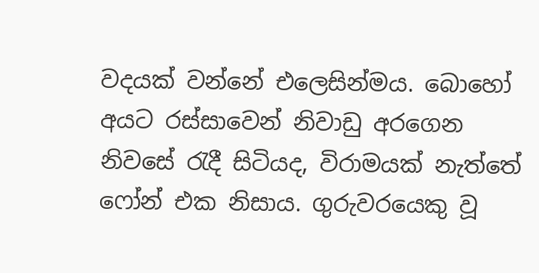වදයක් වන්නේ එලෙසින්මය. බොහෝ අයට රස්සාවෙන් නිවාඩු අරගෙන නිවසේ රැදී සිටියද, විරාමයක් නැත්තේ ෆෝන් එක නිසාය. ගුරුවරයෙකු වූ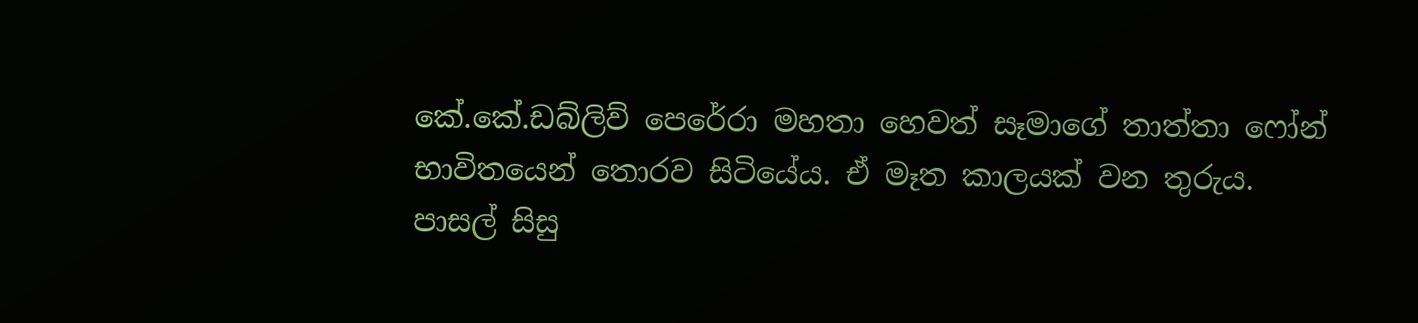කේ.කේ.ඩබ්ලිව් පෙරේරා මහතා හෙවත් සෑමාගේ තාත්තා ෆෝන් භාවිතයෙන් තොරව සිටියේය. ඒ මෑත කාලයක් වන තුරුය. පාසල් සිසු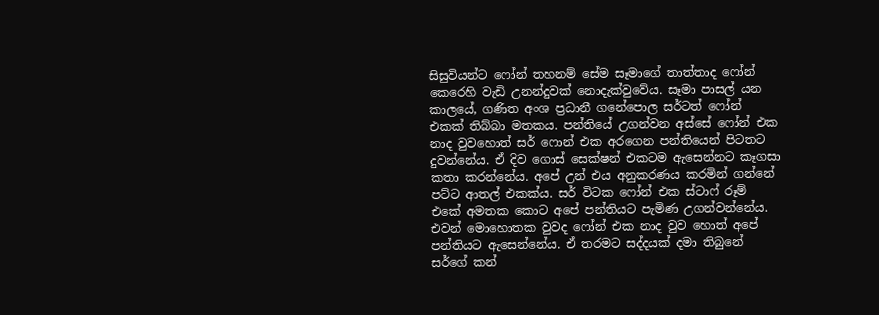සිසුවියන්ට ෆෝන් තහනම් සේම සෑමාගේ තාත්තාද ෆෝන් කෙරෙහි වැඩි උනන්දුවක් නොදැක්වුවේය. සෑමා පාසල් යන කාලයේ, ගණිත අංශ ප්‍රධානී ගනේපොල සර්ටත් ෆෝන් එකක් තිබ්බා මතකය. පන්තියේ උගන්වන අස්සේ ෆෝන් එක නාද වුවහොත් සර් ෆොන් එක අරගෙන පන්තියෙන් පිටතට දුවන්නේය. ඒ දිව ගොස් සෙක්ෂන් එකටම ඇසෙන්නට කෑගසා කතා කරන්නේය. අපේ උන් එය අනුකරණය කරමින් ගන්නේ පට්ට ආතල් එකක්ය. සර් විටක ෆෝන් එක ස්ටාෆ් රූම් එකේ අමතක කොට අපේ පන්තියට පැමිණ උගන්වන්නේය. එවන් මොහොතක වුවද ෆෝන් එක නාද වුව හොත් අපේ පන්තියට ඇසෙන්නේය. ඒ තරමට සද්දයක් දමා තිබුනේ සර්ගේ කන්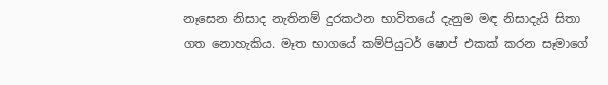නෑසෙන නිසාද නැතිනම් දුරකථන භාවිතයේ දැනුම මඳ නිසාදැයි සිතා ගත නොහැකිය. මෑත භාගයේ කම්පියුටර් ෂොප් එකක් කරන සෑමාගේ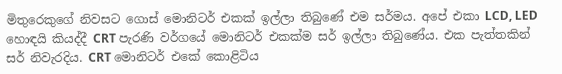මිතුරෙකුගේ නිවසට ගොස් මොනිටර් එකක් ඉල්ලා තිබුණේ එම සර්මය. අපේ එකා LCD, LED හොඳයි කියද්දී CRT පැරණි වර්ගයේ මොනිටර් එකක්ම සර් ඉල්ලා තිබුණේය. එක පැත්තකින් සර් නිවැරදිය. CRT මොනිටර් එකේ කොළිටිය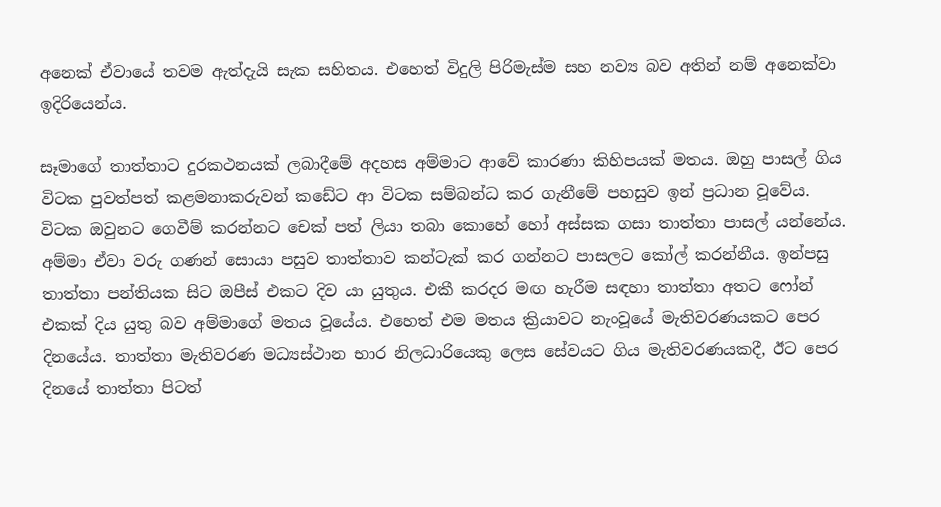අනෙක් ඒවායේ තවම ඇත්දැයි සැක සහිතය. එහෙත් විදුලි පිරිමැස්ම සහ නව්‍ය බව අතින් නම් අනෙක්වා ඉදිරියෙන්ය.

සෑමාගේ තාත්තාට දුරකථනයක් ලබාදීමේ අදහස අම්මාට ආවේ කාරණා කිහිපයක් මතය. ඔහු පාසල් ගිය විටක පුවත්පත් කළමනාකරුවන් කඩේට ආ විටක සම්බන්ධ කර ගැනීමේ පහසුව ඉන් ප්‍රධාන වූවේය. විටක ඔවුනට ගෙවීම් කරන්නට චෙක් පත් ලියා තබා කොහේ හෝ අස්සක ගසා තාත්තා පාසල් යන්නේය. අම්මා ඒවා වරු ගණන් සොයා පසුව තාත්තාව කන්ටැක් කර ගන්නට පාසලට කෝල් කරන්නීය. ඉන්පසු තාත්තා පන්තියක සිට ඔපීස් එකට දිව යා යුතුය. එකී කරදර මඟ හැරීම සඳහා තාත්තා අතට ෆෝන් එකක් දිය යුතු බව අම්මාගේ මතය වූයේය. එහෙත් එම මතය ක්‍රියාවට නැංවූයේ මැතිවරණයකට පෙර දිනයේය. තාත්තා මැතිවරණ මධ්‍යස්ථාන භාර නිලධාරියෙකු ලෙස සේවයට ගිය මැතිවරණයකදී, ඊට පෙර දිනයේ තාත්තා පිටත්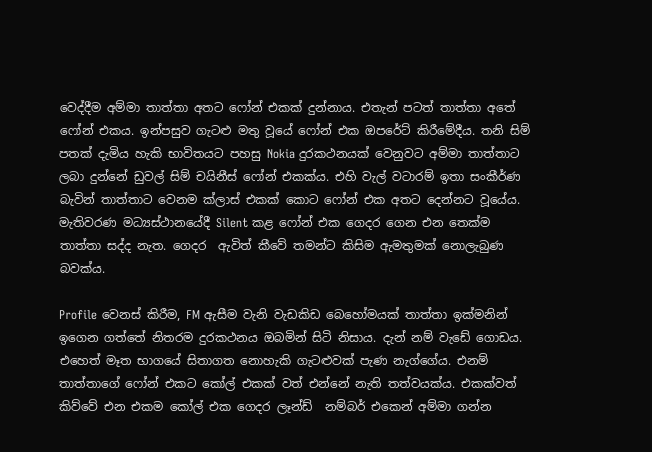වෙද්දීම අම්මා තාත්තා අතට ෆෝන් එකක් දුන්නාය. එතැන් පටත් තාත්තා අතේ ෆෝන් එකය. ඉන්පසුව ගැටළු මතු වූයේ ෆෝන් එක ඔපරේට් කිරීමේදීය. තනි සිම් පතක් දැමිය හැකි භාවිතයට පහසු Nokia දුරකථනයක් වෙනුවට අම්මා තාත්තාට ලබා දුන්නේ ඩුවල් සිම් චයිනීස් ෆෝන් එකක්ය. එහි වැල් වටාරම් ඉතා සංකීර්ණ බැවින් තාත්තාට වෙනම ක්ලාස් එකක් කොට ෆෝන් එක අතට දෙන්නට වූයේය. මැතිවරණ මධ්‍යස්ථානයේදී Silent කළ ෆෝන් එක ගෙදර ගෙන එන තෙක්ම තාත්තා සද්ද නැත. ගෙදර  ඇවිත් කීවේ තමන්ට කිසිම ඇමතුමක් නොලැබුණ බවක්ය.

Profile වෙනස් කිරීම, FM ඇසීම වැනි වැඩකිඩ බෙහෝමයක් තාත්තා ඉක්මනින් ඉගෙන ගත්තේ නිතරම දුරකථනය ඔබමින් සිටි නිසාය. දැන් නම් වැඩේ ගොඩය. එහෙත් මෑත භාගයේ සිතාගත නොහැකි ගැටළුවක් පැණ නැග්ගේය. එනම් තාත්තාගේ ෆෝන් එකට කෝල් එකක් වත් එන්නේ නැති තත්වයක්ය. එකක්වත් කිව්වේ එන එකම කෝල් එක ගෙදර ලෑන්ඩ්  නම්බර් එකෙන් අම්මා ගන්න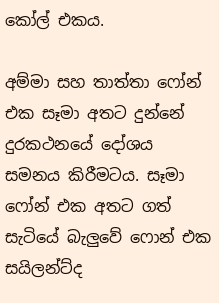කෝල් එකය.

අම්මා සහ තාත්තා ෆෝන් එක සෑමා අතට දුන්නේ දුරකථනයේ දෝශය සමනය කිරීමටය. සෑමා ෆෝන් එක අතට ගත් සැටියේ බැලුවේ ෆොන් එක සයිලන්ට්ද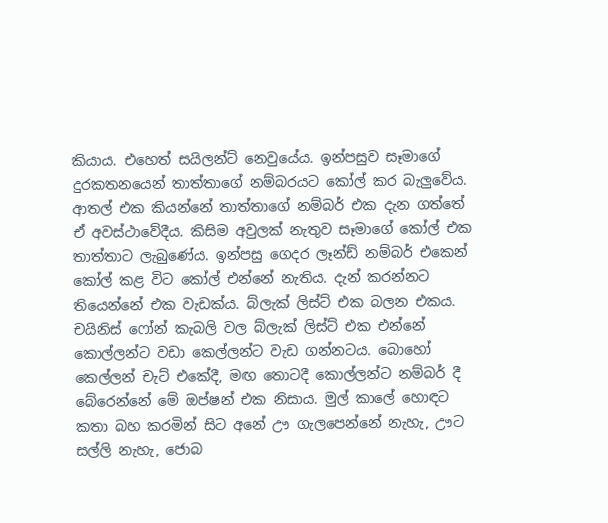කියාය. එහෙත් සයිලන්ට් නෙවුයේය. ඉන්පසුව සෑමාගේ දුරකතනයෙන් තාත්තාගේ නම්බරයට කෝල් කර බැලුවේය. ආතල් එක කියන්නේ තාත්තාගේ නම්බර් එක දැන ගත්තේ ඒ අවස්ථාවේදීය. කිසිම අවුලක් නැතුව සෑමාගේ කෝල් එක තාත්තාට ලැබුණේය. ඉන්පසු ගෙදර ලෑන්ඩ් නම්බර් එකෙන් කෝල් කළ විට කෝල් එන්නේ නැතිය. දැන් කරන්නට තියෙන්නේ එක වැඩක්ය. බ්ලැක් ලිස්ට් එක බලන එකය. චයිනිස් ෆෝන් කැබලි වල බ්ලැක් ලිස්ට් එක එන්නේ කොල්ලන්ට වඩා කෙල්ලන්ට වැඩ ගන්නටය. බොහෝ කෙල්ලන් චැට් එකේදී, මඟ තොටදී කොල්ලන්ට නම්බර් දී බේරෙන්නේ මේ ඔප්ෂන් එක නිසාය. මුල් කාලේ හොඳට කතා බහ කරමින් සිට අනේ ඌ ගැලපෙන්නේ නැහැ, ඌට සල්ලි නැහැ, ජොබ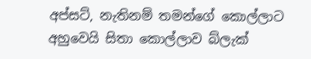අප්සට්, නැතිනම් තමන්ගේ කොල්ලාට අහුවෙයි සිතා කොල්ලාව බ්ලැක්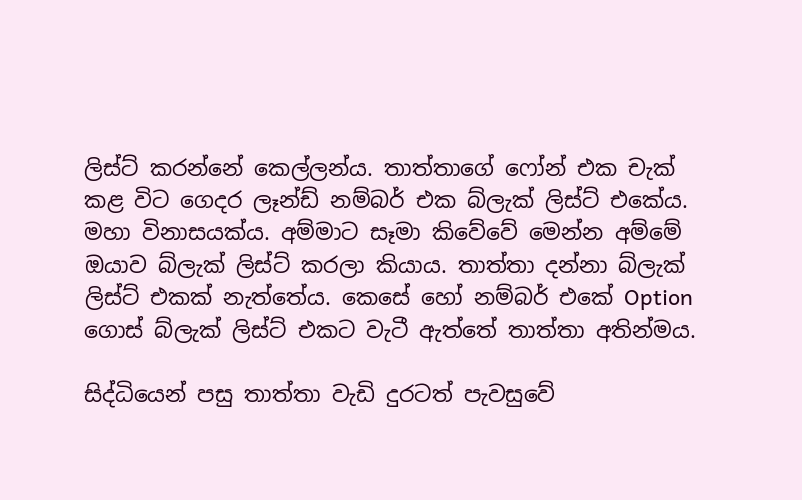ලිස්ට් කරන්නේ කෙල්ලන්ය. තාත්තාගේ ෆෝන් එක චැක් කළ විට ගෙදර ලෑන්ඩ් නම්බර් එක බ්ලැක් ලිස්ට් එකේය. මහා විනාසයක්ය. අම්මාට සෑමා කිවේවේ මෙන්න අම්මේ ඔයාව බ්ලැක් ලිස්ට් කරලා කියාය. තාත්තා දන්නා බ්ලැක් ලිස්ට් එකක් නැත්තේය. කෙසේ හෝ නම්බර් එකේ Option ගොස් බ්ලැක් ලිස්ට් එකට වැටී ඇත්තේ තාත්තා අතින්මය.

සිද්ධියෙන් පසු තාත්තා වැඩි දුරටත් පැවසුවේ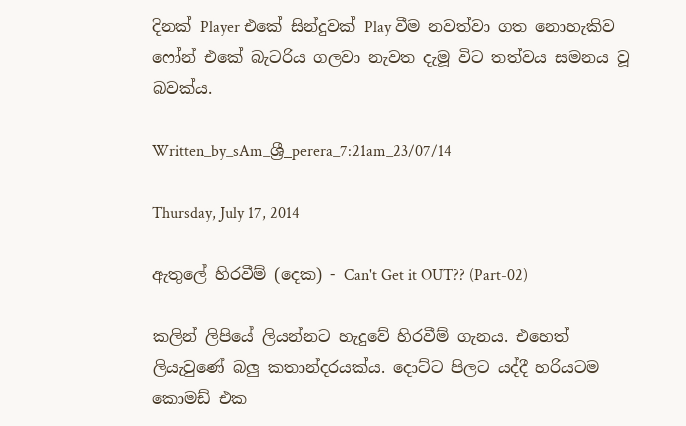දිනක් Player එකේ සින්දුවක් Play වීම නවත්වා ගත නොහැකිව ෆෝන් එකේ බැටරිය ගලවා නැවත දැමූ විට තත්වය සමනය වූ බවක්ය.

Written_by_sAm_ශ්‍රී_perera_7:21am_23/07/14

Thursday, July 17, 2014

ඇතුලේ හිරවීම් (දෙක) - Can't Get it OUT?? (Part-02)

කලින් ලිපියේ ලියන්නට හැදුවේ හිරවීම් ගැනය. එහෙත් ලියැවුණේ බලු කතාන්දරයක්ය. දොට්ට පිලට යද්දී හරියටම කොමඩ් එක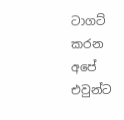ටාගට් කරන අපේ එවුන්ට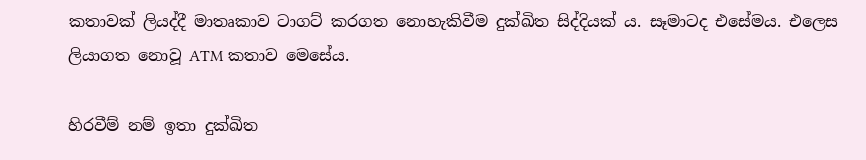කතාවක් ලියද්දී මාතෘකාව ටාගට් කරගත නොහැකිවීම දුක්ඛිත සිද්දියක්‍ ය. සෑමාටද එසේමය. එලෙස ලියාගත නොවූ ATM කතාව මෙසේය.

හිරවීම් නම් ඉතා දුක්ඛිත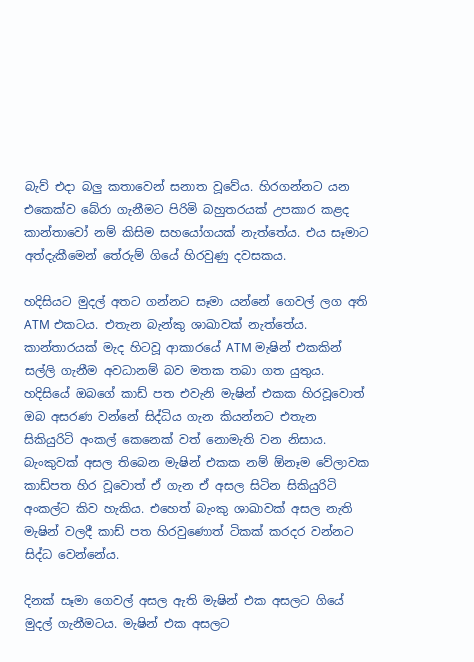බැව් එදා බලු කතාවෙන් සනාත වූවේය. හිරගන්නට යන එකෙක්ව බේරා ගැනීමට පිරිමි බහුතරයක් උපකාර කළද කාන්තාවෝ නම් කිසිම සහයෝගයක් නැත්තේය. එය සෑමාට අත්දැකීමෙන් තේරුම් ගියේ හිරවුණු දවසකය.

හදිසියට මුදල් අතට ගන්නට සෑමා යන්නේ ගෙවල් ලග අති ATM එකටය. එතැන බැන්කු ශාඛාවක් නැත්තේය. කාන්තාරයක් මැද හිටවූ ආකාරයේ ATM මැෂින් එකකින් සල්ලි ගැනීම අවධානම් බව මතක තබා ගත යුතුය. හදිසියේ ඔබගේ කාඩ් පත එවැනි මැෂින් එකක හිරවූවොත් ඔබ අසරණ වන්නේ සිද්ධිය ගැන කියන්නට එතැන සිකියුරිටි අංකල් කෙනෙක් වත් නොමැති වන නිසාය. බැංකුවක් අසල තිබෙන මැෂින් එකක නම් ඕනෑම වේලාවක කාඩ්පත හිර වූවොත් ඒ ගැන ඒ අසල සිටින සිකියුරිටි අංකල්ට කිව හැකිය. එහෙත් බැංකු ශාඛාවක් අසල නැති මැෂින් වලදී කාඩ් පත හිරවුණොත් ටිකක් කරදර වන්නට සිද්ධ වෙන්නේය.

දිනක් සෑමා ගෙවල් අසල ඇති මැෂින් එක අසලට ගියේ මුදල් ගැනීමටය. මැෂින් එක අසලට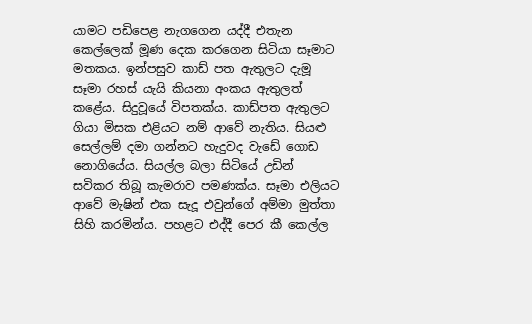යාමට පඩිපෙළ නැගගෙන යද්දී එතැන කෙල්ලෙක් මූණ දෙක කරගෙන සිටියා සෑමාට මතකය. ඉන්පසුව කාඩ් පත ඇතුලට දැමූ සෑමා රහස් යැයි කියනා අංකය ඇතුලත් කළේය. සිදුවූයේ විපතක්ය. කාඩ්පත ඇතුලට ගියා මිසක එළියට නම් ආවේ නැතිය. සියළු සෙල්ලම් දමා ගන්නට හැදුවද වැඩේ ගොඩ නොගියේය. සියල්ල බලා සිටියේ උඩින් සවිකර තිබූ කැමරාව පමණක්ය. සෑමා එලියට ආවේ මැෂින් එක සැදූ එවුන්ගේ අම්මා මුත්තා සිහි කරමින්ය. පහළට එද්දී පෙර කී කෙල්ල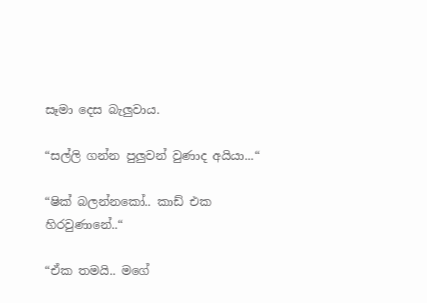සෑමා දෙස බැලුවාය.

“සල්ලි ගන්න පුලුවන් වුණාද අයියා...“

“ෂික් බලන්නකෝ.. කාඩ් එක හිරවුණානේ..“

“ඒක තමයි.. මගේ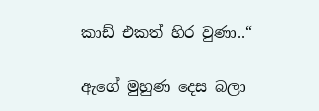කාඩ් එකත් හිර වුණා..“

ඇගේ මුහුණ දෙස බලා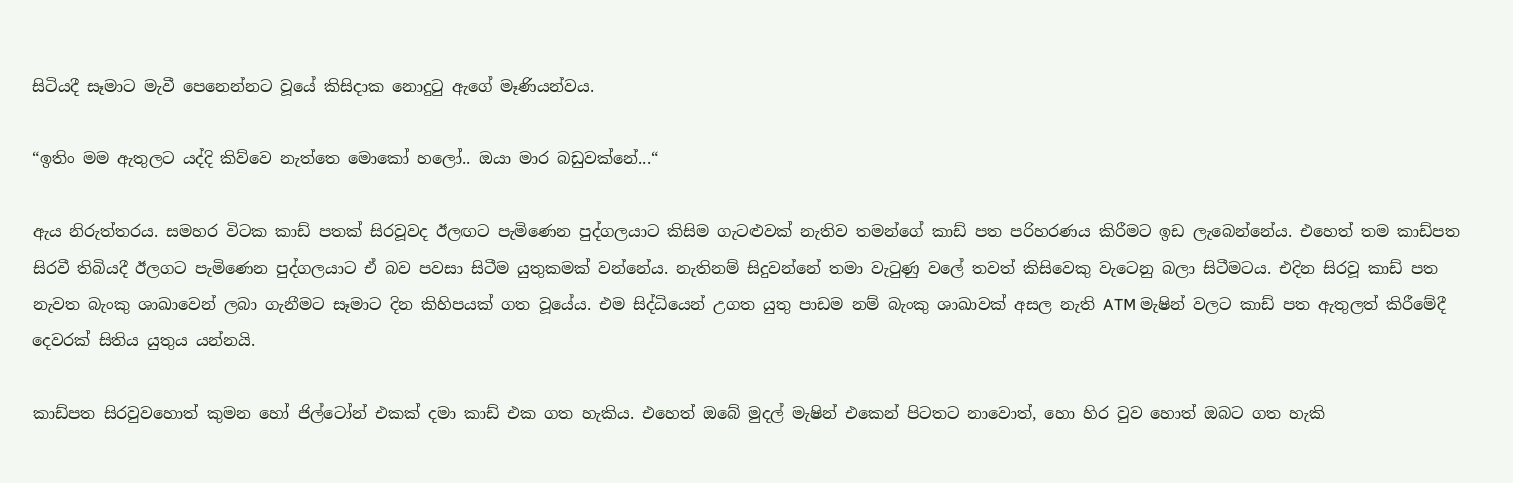සිටියදී සෑමාට මැවී පෙනෙන්නට වූයේ කිසිදාක නොදුටු ඇගේ මෑණියන්වය.

“ඉතිං මම ඇතුලට යද්දි කිව්වෙ නැත්තෙ මොකෝ හලෝ.. ඔයා මාර බඩුවක්නේ...“

ඇය නිරුත්තරය. සමහර විටක කාඩ් පතක් සිරවූවද ඊලඟට පැමිණෙන පුද්ගලයාට කිසිම ගැටළුවක් නැතිව තමන්ගේ කාඩ් පත පරිහරණය කිරීමට ඉඩ ලැබෙන්නේය. එහෙත් තම කාඩ්පත සිරවී තිබියදී ඊලගට පැමිණෙන පුද්ගලයාට ඒ බව පවසා සිටීම යුතුකමක් වන්නේය. නැතිනම් සිදුවන්නේ තමා වැටුණු වලේ තවත් කිසිවෙකු වැටෙනු බලා සිටීමටය. එදින සිරවූ කාඩ් පත නැවත බැංකු ශාඛාවෙන් ලබා ගැනීමට සෑමාට දින කිහිපයක් ගත වූයේය. එම සිද්ධියෙන් උගත යුතු පාඩම නම් බැංකු ශාඛාවක් අසල නැති ATM මැෂින් වලට කාඩ් පත ඇතුලත් කිරීමේදී දෙවරක් සිතිය යුතුය යන්නයි.

කාඩ්පත සිරවුවහොත් කුමන හෝ ජිල්ටෝන් එකක් දමා කාඩ් එක ගත හැකිය. එහෙත් ඔබේ මුදල් මැෂින් එකෙන් පිටතට නාවොත්, හො හිර වුව හොත් ඔබට ගත හැකි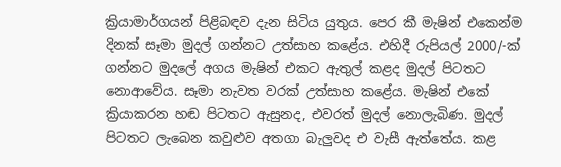ක්‍රියාමාර්ගයන් පිළිබඳව දැන සිටිය යුතුය. පෙර කී මැෂින් එකෙන්ම දිනක් සෑමා මුදල් ගන්නට උත්සාහ කළේය. එහිදී රුපියල් 2000/-ක් ගන්නට මුදලේ අගය මැෂින් එකට ඇතුල් කළද මුදල් පිටතට නොආවේය. සෑමා නැවත වරක් උත්සාහ කළේය. මැෂින් එකේ ක්‍රියාකරන හඬ පිටතට ඇසුනද, එවරත් මුදල් නොලැබිණ. මුදල් පිටතට ලැබෙන කවුළුව අතගා බැලුවද එ වැසී ඇත්තේය. කළ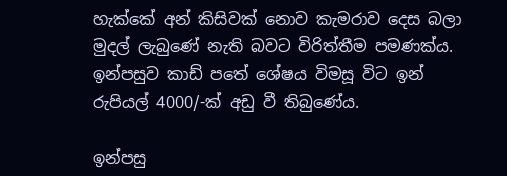හැක්කේ අන් කිසිවක් නොව කැමරාව දෙස බලා මුදල් ලැබුණේ නැති බවට විරිත්තීම පමණක්ය. ඉන්පසුව කාඩ් පතේ ශේෂය විමසූ විට ඉන් රුපියල් 4000/-ක් අඩු වී තිබුණේය.

ඉන්පසු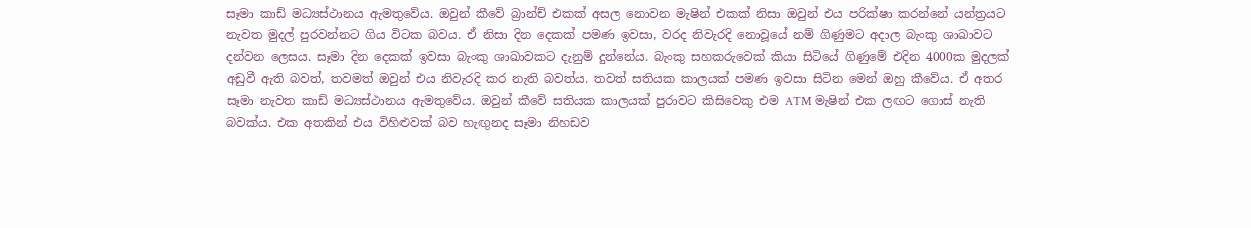සෑමා කාඩ් මධ්‍යස්ථානය ඇමතුවේය. ඔවුන් කීවේ බ්‍රාන්ච් එකක් අසල නොවන මැෂින් එකක් නිසා ඔවුන් එය පරික්ෂා කරන්නේ යන්ත්‍රයට නැවත මුදල් පුරවන්නට ගිය විටක බවය. ඒ නිසා දින දෙකක් පමණ ඉවසා, වරද නිවැරදි නොවූයේ නම් ගිණුමට අදාල බැංකු ශාඛාවට දන්වන ලෙසය. සෑමා දින දෙකක් ඉවසා බැංකු ශාඛාවකට දැනුම් දුන්නේය. බැංකු සහකරුවෙක් කියා සිටියේ ගිණුමේ එදින 4000ක මුදලක් අඩුවී ඇති බවත්, තවමත් ඔවුන් එය නිවැරදි කර නැති බවත්ය. තවත් සතියක කාලයක් පමණ ඉවසා සිටින මෙන් ඔහු කීවේය. ඒ අතර සෑමා නැවත කාඩ් මධ්‍යස්ථානය ඇමතුවේය. ඔවුන් කීවේ සතියක කාලයක් පුරාවට කිසිවෙකු එම ATM මැෂින් එක ලඟට ගොස් නැති බවක්ය. එක අතකින් එය විහිළුවක් බව හැඟුනද සෑමා නිහඩව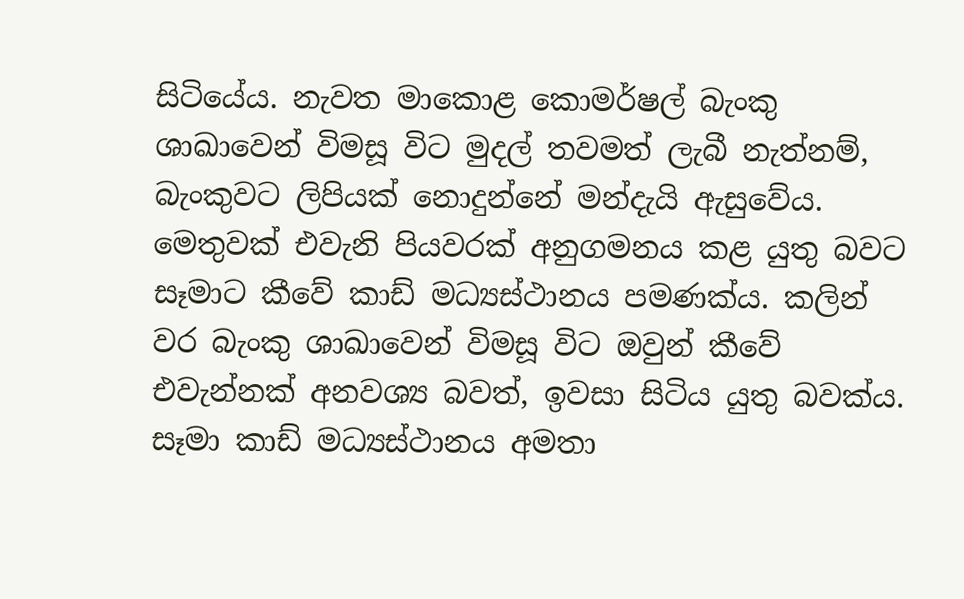සිටියේය. නැවත මාකොළ කොමර්ෂල් බැංකු ශාඛාවෙන් විමසූ විට මුදල් තවමත් ලැබී නැත්නම්, බැංකුවට ලිපියක් නොදුන්නේ මන්දැයි ඇසුවේය. මෙතුවක් එවැනි පියවරක් අනුගමනය කළ යුතු බවට සෑමාට කීවේ කාඩ් මධ්‍යස්ථානය පමණක්ය. කලින් වර බැංකු ශාඛාවෙන් විමසූ විට ඔවුන් කීවේ එවැන්නක් අනවශ්‍ය බවත්, ඉවසා සිටිය යුතු බවක්ය. සෑමා කාඩ් මධ්‍යස්ථානය අමතා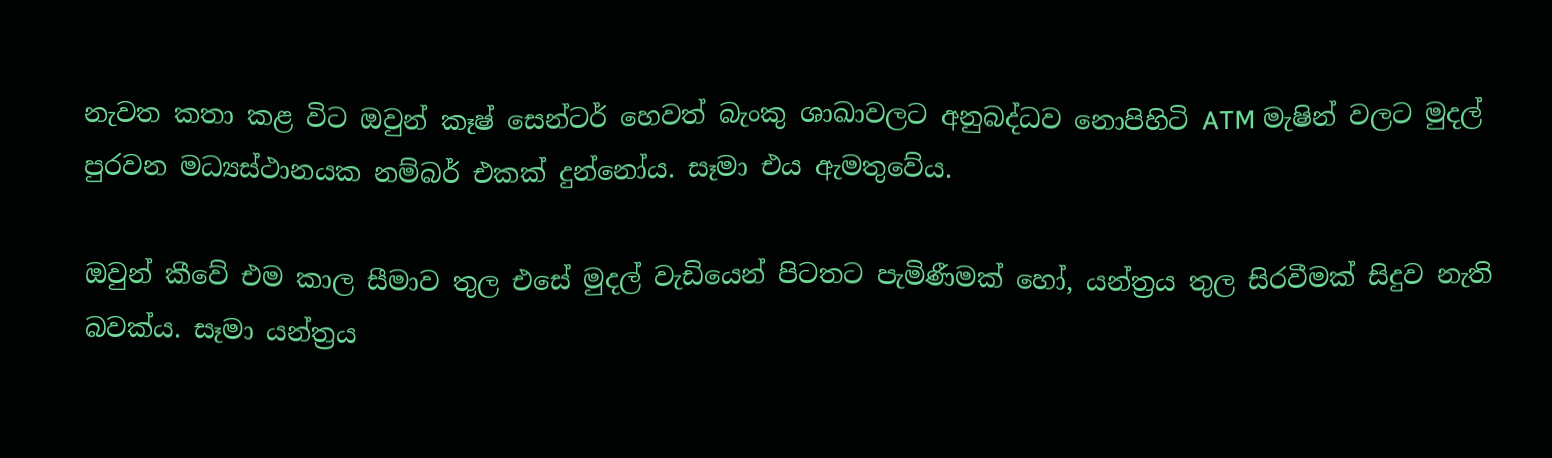නැවත කතා කළ විට ඔවුන් කෑෂ් සෙන්ටර් හෙවත් බැංකු ශාඛාවලට අනුබද්ධව නොපිහිටි ATM මැෂින් වලට මුදල් පුරවන මධ්‍යස්ථානයක නම්බර් එකක් දුන්නෝය. සෑමා එය ඇමතුවේය.

ඔවුන් කීවේ එම කාල සීමාව තුල එසේ මුදල් වැඩියෙන් පිටතට පැමිණීමක් හෝ, යන්ත්‍රය තුල සිරවීමක් සිදුව නැති බවක්ය. සෑමා යන්ත්‍රය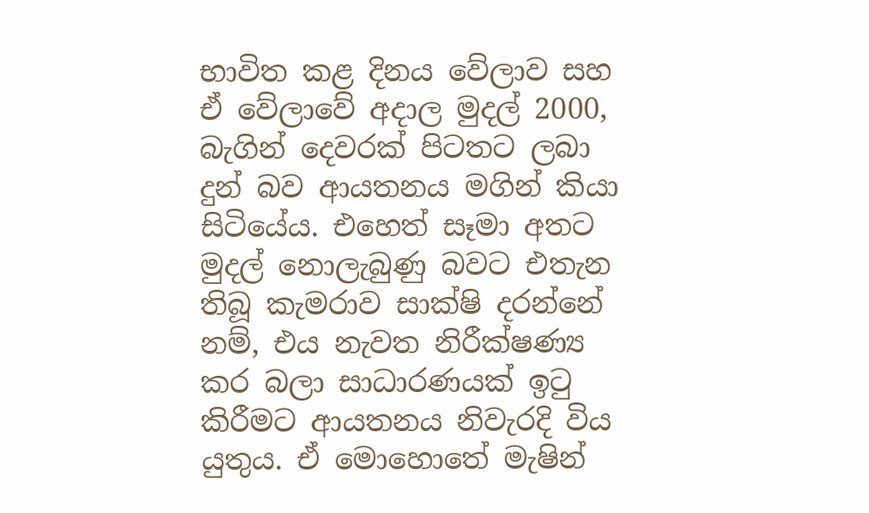භාවිත කළ දිනය වේලාව සහ ඒ වේලාවේ අදාල මුදල් 2000, බැගින් දෙවරක් පිටතට ලබා දුන් බව ආයතනය මගින් කියා සිටියේය. එහෙත් සෑමා අතට මුදල් නොලැබුණු බවට එතැන තිබූ කැමරාව සාක්ෂි දරන්නේ නම්, එය නැවත නිරීක්ෂණ්‍ය කර බලා සාධාරණයක් ඉටු කිරීමට ආයතනය නිවැරදි විය යුතුය. ඒ මොහොතේ මැෂින්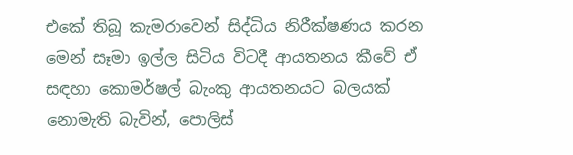එකේ තිබූ කැමරාවෙන් සිද්ධිය නිරීක්ෂණය කරන මෙන් සෑමා ඉල්ල සිටිය විටදී ආයතනය කීවේ ඒ සඳහා කොමර්ෂල් බැංකු ආයතනයට බලයක් නොමැති බැවින්, පොලිස්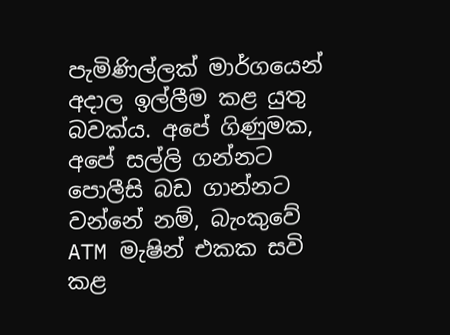පැමිණිල්ලක් මාර්ගයෙන් අදාල ඉල්ලීම කළ යුතු බවක්ය. අපේ ගිණුමක, අපේ සල්ලි ගන්නට පොලීසි බඩ ගාන්නට වන්නේ නම්, බැංකුවේ ATM මැෂින් එකක සවි කළ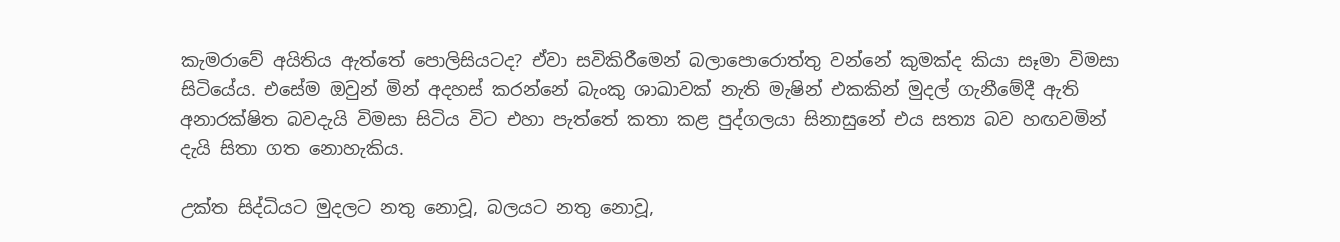කැමරාවේ අයිතිය ඇත්තේ පොලිසියටද? ඒවා සවිකිරීමෙන් බලාපොරොත්තු වන්නේ කුමක්ද කියා සෑමා විමසා සිටියේය. එසේම ඔවුන් මින් අදහස් කරන්නේ බැංකු ශාඛාවක් නැති මැෂින් එකකින් මුදල් ගැනීමේදී ඇති අනාරක්ෂිත බවදැයි විමසා සිටිය විට එහා පැත්තේ කතා කළ පුද්ගලයා සිනාසුනේ එය සත්‍ය බව හඟවමින් දැයි සිතා ගත නොහැකිය.

උක්ත සිද්ධියට මුදලට නතු නොවූ, බලයට නතු නොවූ,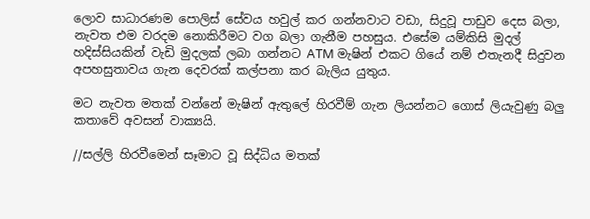ලොව සාධාරණම පොලිස් සේවය හවුල් කර ගන්නවාට වඩා, සිදුවූ පාඩුව දෙස බලා, නැවත එම වරදම නොකිරීමට වග බලා ගැනීම පහසුය. එසේම යම්කිසි මුදල් හදිස්සියකින් වැඩි මුදලක් ලබා ගන්නට ATM මැෂින් එකට ගියේ නම් එතැනදී සිදුවන අපහසුතාවය ගැන දෙවරක් කල්පනා කර බැලිය යුතුය.

මට නැවත මතක් වන්නේ මැෂින් ඇතුලේ හිරවීම් ගැන ලියන්නට ගොස් ලියැවුණු බලු කතාවේ අවසන් වාක්‍යයි.

//සල්ලි හිරවීමෙන් සෑමාට වූ සිද්ධිය මතක්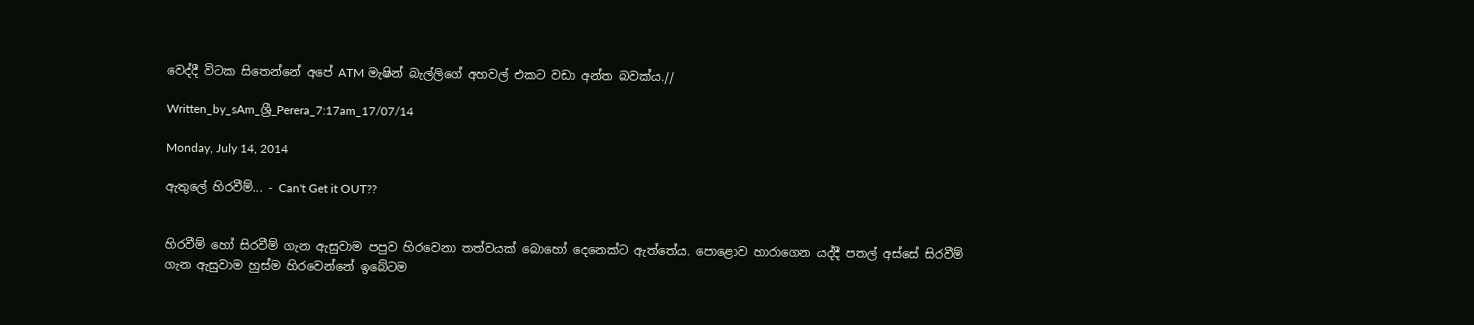වෙද්දී විටක සිතෙන්නේ අපේ ATM මැෂින් බැල්ලිගේ අහවල් එකට වඩා අන්ත බවක්ය.//

Written_by_sAm_ශ්‍රී_Perera_7:17am_17/07/14

Monday, July 14, 2014

ඇතුලේ හිරවීම්... - Can't Get it OUT??


හිරවීම් හෝ සිරවීම් ගැන ඇසුවාම පපුව හිරවෙනා තත්වයක් බොහෝ දෙනෙක්ට ඇත්තේය. පොළොව හාරාගෙන යද්දී පතල් අස්සේ සිරවීම් ගැන ඇසුවාම හුස්ම හිරවෙන්නේ ඉබේටම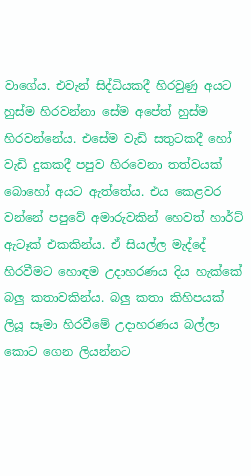වාගේය. එවැන් සිද්ධියකදී හිරවුණු අයට හුස්ම හිරවන්නා සේම අපේත් හුස්ම හිරවන්නේය. එසේම වැඩි සතුටකදී හෝ වැඩි දුකකදී පපුව හිරවෙනා තත්වයක් බොහෝ අයට ඇත්තේය. එය කෙළවර වන්නේ පපුවේ අමාරුවකින් හෙවත් හාර්ට් ඇටෑක් එකකින්ය. ඒ සියල්ල මැද්දේ හිරවීමට හොඳම උදාහරණය දිය හැක්කේ බලු කතාවකින්ය. බලු කතා කිහිපයක් ලියූ සෑමා හිරවීමේ උදාහරණය බල්ලා කොට ගෙන ලියන්නට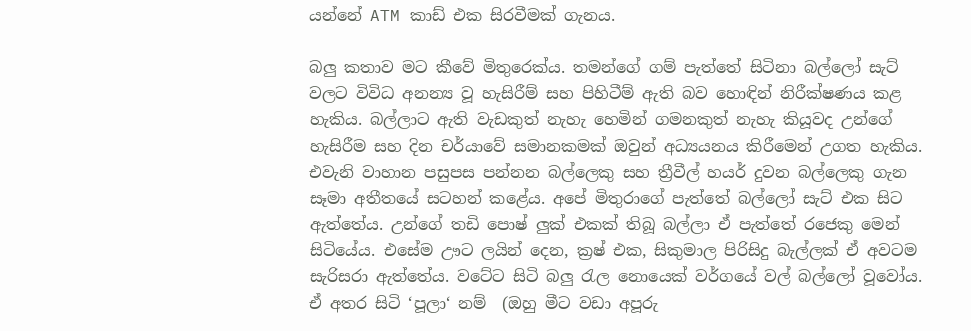යන්නේ ATM කාඩ් එක සිරවීමක් ගැනය.

බලු කතාව මට කීවේ මිතුරෙක්ය. තමන්ගේ ගම් පැත්තේ සිටිනා බල්ලෝ සැට් වලට විවිධ අනන්‍ය වූ හැසිරීම් සහ පිහිටීම් ඇති බව හොඳින් නිරීක්ෂණය කළ හැකිය. බල්ලාට ඇති වැඩකුත් නැහැ හෙමින් ගමනකුත් නැහැ කියූවද උන්ගේ හැසිරීම සහ දින චර්යාවේ සමානකමක් ඔවුන් අධ්‍යයනය කිරීමෙන් උගත හැකිය. එවැනි වාහාන පසුපස පන්නන බල්ලෙකු සහ ත්‍රීවීල් හයර් දුවන බල්ලෙකු ගැන සෑමා අතීතයේ සටහන් කළේය. අපේ මිතුරාගේ පැත්තේ බල්ලෝ සැට් එක සිට ඇත්තේය. උන්ගේ තඩි පොෂ් ලුක් එකක් තිබූ බල්ලා ඒ පැත්තේ රජෙකු මෙන් සිටියේය. එසේම ඌට ලයින් දෙන, ක්‍රෂ් එක, සිකුමාල පිරිසිදු බැල්ලක් ඒ අවටම සැරිසරා ඇත්තේය. වටේට සිටි බලු රැල නොයෙක් වර්ගයේ වල් බල්ලෝ වූවෝය. ඒ අතර සිටි ‘පූලා‘ නම්  (ඔහු මීට වඩා අපූරු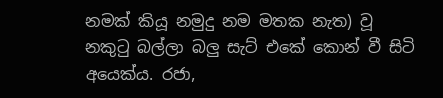නමක් කියූ නමුදු නම මතක නැත) වූ නකුටු බල්ලා බලු සැට් එකේ කොන් වී සිටි අයෙක්ය. රජා,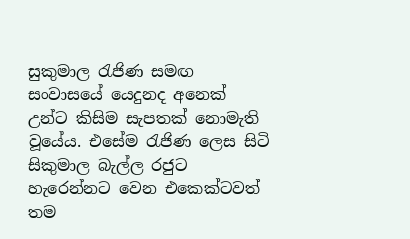සුකුමාල රැජිණ සමඟ සංවාසයේ යෙදුනද අනෙක් උන්ට කිසිම සැපතක් නොමැති වූයේය. එසේම රැජිණ ලෙස සිටි සිකුමාල බැල්ල රජුට හැරෙන්නට වෙන එකෙක්ටවත් තම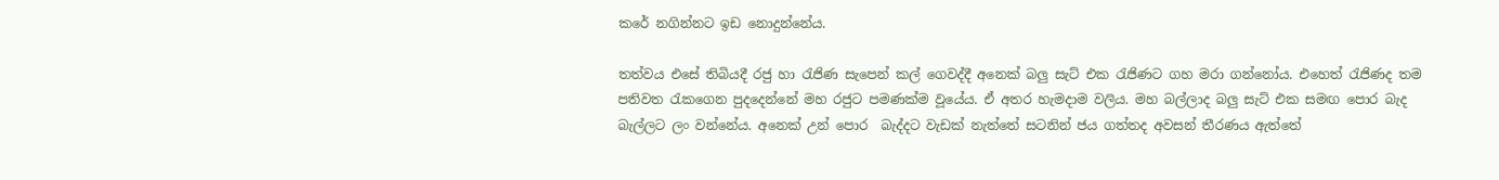කරේ නගින්නට ඉඩ නොදුන්නේය.

තත්වය එසේ තිබියදී රජු හා රැජිණ සැපෙන් කල් ගෙවද්දී අනෙක් බලු සැට් එක රැජිණට ගහ මරා ගන්නෝය. එහෙත් රැජිණද තම පතිවත රැකගෙන පුදදෙන්නේ මහ රජුට පමණක්ම වූයේය. ඒ අතර හැමදාම වලිය. මහ බල්ලාද බලු සැට් එක සමඟ පොර බැද බැල්ලට ලං වන්නේය. අනෙක් උන් පොර  බැද්දට වැඩක් නැත්තේ සටනින් ජය ගත්තද අවසන් තීරණය ඇත්තේ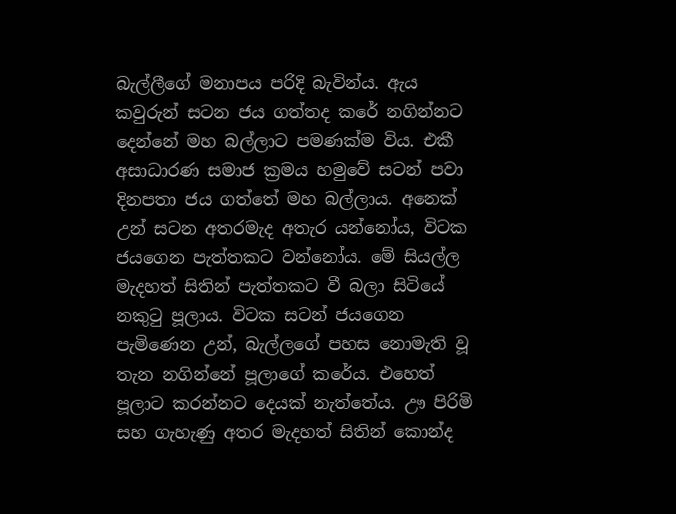බැල්ලීගේ මනාපය පරිදි බැවින්ය. ඇය කවුරුන් සටන ජය ගත්තද කරේ නගින්නට දෙන්නේ මහ බල්ලාට පමණක්ම විය. එකී අසාධාරණ සමාජ ක්‍රමය හමුවේ සටන් පවා දිනපතා ජය ගත්තේ මහ බල්ලාය. අනෙක් උන් සටන අතරමැද අතැර යන්නෝය, විටක ජයගෙන පැත්තකට වන්නෝය. මේ සියල්ල මැදහත් සිතින් පැත්තකට වී බලා සිටියේ නකුටු පූලාය. විටක සටන් ජයගෙන පැමිණෙන උන්, බැල්ලගේ පහස නොමැති වූ තැන නගින්නේ පූලාගේ කරේය. එහෙත් පූලාට කරන්නට දෙයක් නැත්තේය. ඌ පිරිමි සහ ගැහැණු අතර මැදහත් සිතින් කොන්ද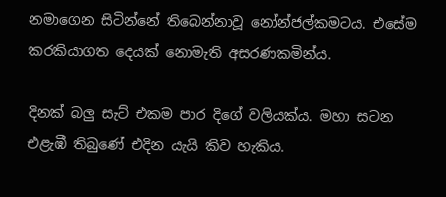නමාගෙන සිටින්නේ තිබෙන්නාවූ නෝන්ජල්කමටය. එසේම කරකියාගත දෙයක් නොමැති අසරණකමින්ය.

දිනක් බලු සැට් එකම පාර දිගේ වලියක්ය. මහා සටන එළැඹී තිබුණේ එදින යැයි කිව හැකිය.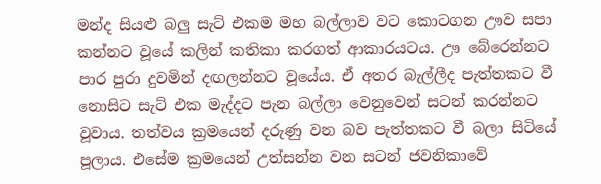මන්ද සියළු බලු සැට් එකම මහ බල්ලාව වට කොටගන ඌව සපා කන්නට වූයේ කලින් කතිකා කරගත් ආකාරයටය. ඌ බේරෙන්නට පාර පුරා දුවමින් දඟලන්නට වූයේය. ඒ අතර බැල්ලීද පැත්තකට වී නොසිට සැට් එක මැද්දට පැන බල්ලා වෙනුවෙන් සටන් කරන්නට වූවාය. තත්වය ක්‍රමයෙන් දරුණු වන බව පැත්තකට වී බලා සිටියේ පූලාය. එසේම ක්‍රමයෙන් උත්සන්න වන සටන් ජවනිකාවේ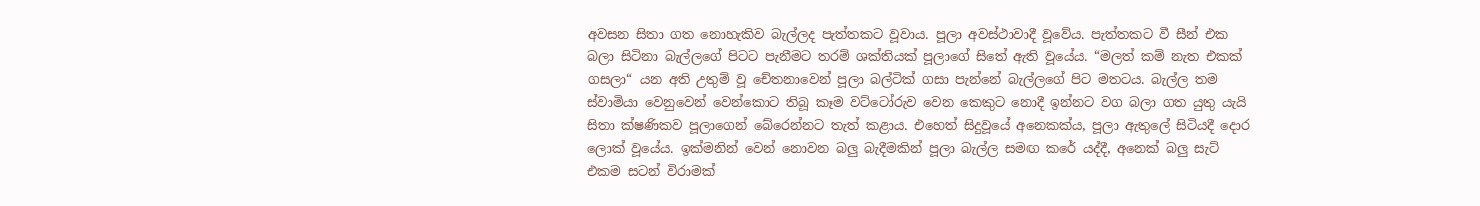අවසන සිතා ගත නොහැකිව බැල්ලද පැත්තකට වූවාය. පූලා අවස්ථාවාදී වූවේය. පැත්තකට වී සීන් එක බලා සිටිනා බැල්ලගේ පිටට පැනීමට තරම් ශක්තියක් පූලාගේ සිතේ ඇති වූයේය. “මලත් කම් නැත එකක් ගසලා“ යන අති උතුම් වූ චේතනාවෙන් පූලා බල්ටික් ගසා පැන්නේ බැල්ලගේ පිට මතටය. බැල්ල තම ස්වාමියා වෙනුවෙන් වෙන්කොට තිබූ කෑම වට්ටෝරුව වෙන කෙකුට නොදී ඉන්නට වග බලා ගත යුතු යැයි සිතා ක්ෂණිකව පූලාගෙන් බේරෙන්නට තැත් කළාය. එහෙත් සිදුවූයේ අනෙකක්ය, පූලා ඇතුලේ සිටියදී දොර ලොක් වූයේය. ඉක්මනින් වෙන් නොවන බලු බැදීමකින් පූලා බැල්ල සමඟ කරේ යද්දී, අනෙක් බලු සැට් එකම සටන් විරාමක්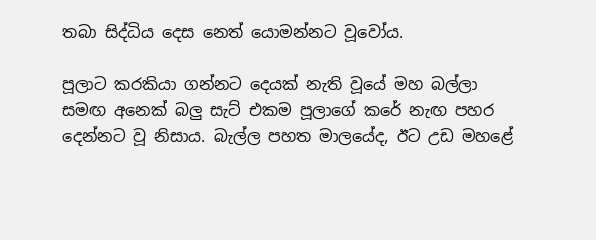තබා සිද්ධිය දෙස නෙත් යොමන්නට වූවෝය.

පූලාට කරකියා ගන්නට දෙයක් නැති වූයේ මහ බල්ලා සමඟ අනෙක් බලු සැට් එකම පූලාගේ කරේ නැඟ පහර දෙන්නට වූ නිසාය. බැල්ල පහත මාලයේද, ඊට උඩ මහළේ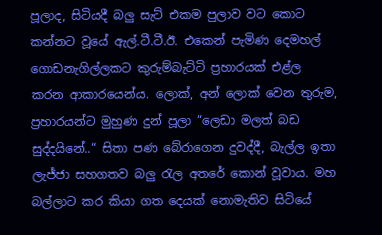පූලාද, සිටියදී බලු සැට් එකම පුලාව වට කොට කන්නට වූයේ ඇල්.ටී.ටී.ඊ. එකෙන් පැමිණ දෙමහල් ගොඩනැගිල්ලකට කුරුම්බැට්ටි ප්‍රහාරයක් එළ්ල කරන ආකාරයෙන්ය. ලොක්, අන් ලොක් වෙන තුරුම, ප්‍රහාරයන්ට මුහුණ දුන් පූලා “ලෙඩා මලත් බඩ සුද්දයිනේ..“ සිතා පණ බේරාගෙන දුවද්දී, බැල්ල ඉතා ලැජ්ජා සහගතව බලු රැල අතරේ කොන් වූවාය. මහ බල්ලාට කර කියා ගත දෙයක් නොමැතිව සිටියේ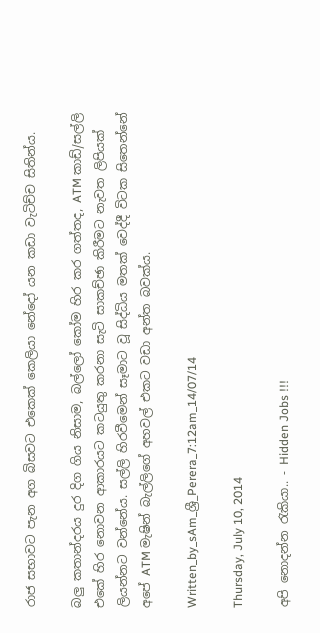රාජ සභාවට පැන අග බිසවට එකෙක් කෙලියා නේදෝ යන කඩා වැටිච්ච සිතින්ය.

බලු කතාන්දරය දුර දිග ගිය නිසාම, බල්ලෝ කෝම හිර කර ගත්තද, ATM කාඩ්/සල්ලි එකේ හිර නොවන ආකාරයට කටයුතු කරනා සැටි සාකච්ඡා කිරීමට නැවත ලිපියක් ලියන්නට වන්නේය. සල්ලි හිරවීමෙන් සෑමාට වූ සිද්ධිය මතක් වෙද්දී විටක සිතෙන්නේ අපේ ATM මැෂින් බැල්ලිගේ අහවල් එකට වඩා අන්ත බවක්ය.

Written_by_sAm_ශ්‍රී_Perera_7:12am_14/07/14

Thursday, July 10, 2014

අපි නොදන්න රැකියා.. - Hidden Jobs !!!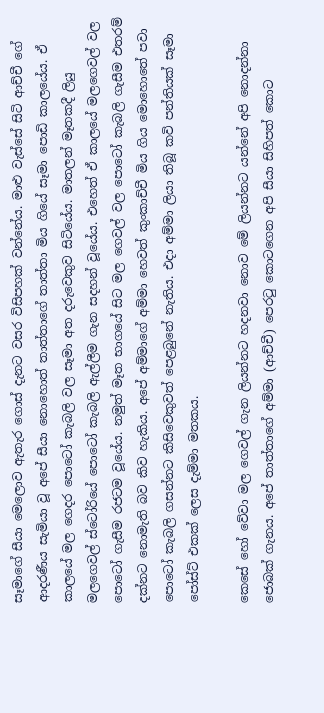සෑමාගේ සීයා මෙලොව ඇතැර ගොස් දැනට වසර විසිපහක් වන්නේය. මාළු වැස්සේ සිටි ආච්චී ගේ ආදරණීය සැමියා වූ අපේ සීයා නොහොත් තාත්තාගේ තාත්තා මිය ගියේ සෑමා පොඩි කාලයේය. ඒ කාලයේ මල ගෙදර පොටෝ කැබලි වල සෑමා අත දරුවෙකුව සිටියේය. මාතලන් මෑතකදී ලියු මලගෙවල් ස්ටෝරියේ පොටෝ කැබලි ඇල්ලීම ගැන සදහන් වූයේය. එහෙත් ඒ කාලයේ මලගෙවල් වල පොටෝ ගැසීම රජටම වූයේය. නමුත් මෑත භාගයේ සිට මල ගෙවල් වල පොටෝ කැබලි ගැසීම එතරම් දක්නට නොමැති බව කිව හැකිය. අපේ අම්මාගේ අම්මා හෙවත් කුංකාච්චී මිය ගිය මොහොතේ පවා පොටෝ කැබලි ගසන්නට කිසිවෙකුවත් පෙළබුනේ නැතිය. එදා අම්මා ලියා තිබූ කවි පන්තියක් සෑමා පෝස්ට් එකක් ලෙස දැම්මා මතකය.

කෙසේ හෝ වේවා මල ගෙවල් ගැන ලියන්නට හදනවා නොව මේ ලියන්නට යන්නේ අපි නොදන්නා ජොබක් ගැනය. අපේ තාත්තාගේ අම්මා (ආච්චී) පෙරටු කොටගෙන අපි සීයා සිහිපත් කොට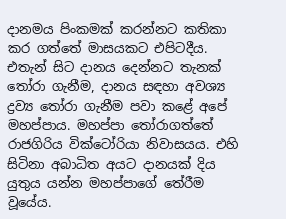දානමය පිංකමක් කරන්නට කතිකා කර ගත්තේ මාසයකට එපිටදීය. එතැන් සිට දානය දෙන්නට තැනක් තෝරා ගැනීම, දානය සඳහා අවශ්‍ය ද්‍රව්‍ය තෝරා ගැනීම පවා කළේ අපේ මහප්පාය. මහප්පා තෝරාගත්තේ රාජගිරිය වික්ටෝරියා නිවාසයය. එහි සිටිනා අබාධිත අයට දානයක් දිය යුතුය යන්න මහප්පාගේ තේරීම වූයේය.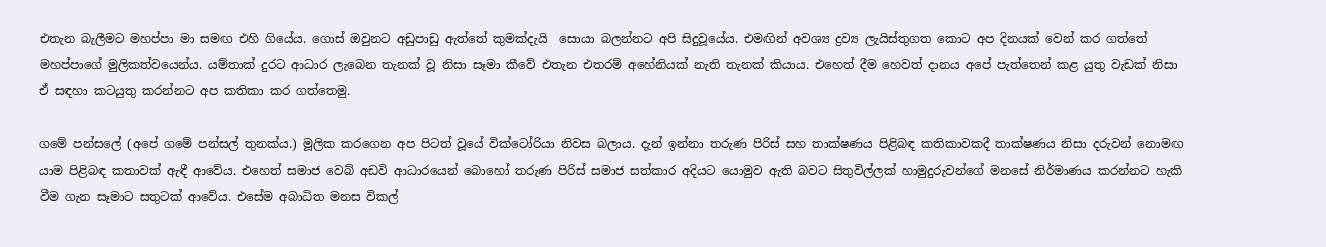එතැන බැලීමට මහප්පා මා සමඟ එහි ගියේය. ගොස් ඔවුනට අඩුපාඩු ඇත්තේ කුමක්දැයි  සොයා බලන්නට අපි සිදුවූයේය. එමඟින් අවශ්‍ය ද්‍රව්‍ය ලැයිස්තුගත කොට අප දිනයක් වෙන් කර ගත්තේ මහප්පාගේ මුලිකත්වයෙන්ය. යම්තාක් දුරට ආධාර ලැබෙන තැනක් වූ නිසා සෑමා කීවේ එතැන එතරම් අහේනියක් නැති තැනක් කියාය. එහෙත් දීම හෙවත් දානය අපේ පැත්තෙන් කළ යුතු වැඩක් නිසා ඒ සඳහා කටයුතු කරන්නට අප කතිකා කර ගත්තෙමු.

ගමේ පන්සලේ (අපේ ගමේ පන්සල් තුනක්ය.) මූලික කරගෙන අප පිටත් වූයේ වික්ටෝරියා නිවස බලාය. දැන් ඉන්නා තරුණ පිරිස් සහ තාක්ෂණය පිළිබඳ කතිකාවකදී තාක්ෂණය නිසා දරුවන් නොමඟ යාම පිළිබඳ කතාවක් ඇඳී ආවේය. එහෙත් සමාජ වෙබ් අඩවි ආධාරයෙන් බොහෝ තරුණ පිරිස් සමාජ සත්කාර අදියට යොමුව ඇති බවට සිතුවිල්ලක් හාමුදුරුවන්ගේ මනසේ නිර්මාණය කරන්නට හැකි වීම ගැන සෑමාට සතුටක් ආවේය. එසේම අබාධිත මනස විකල්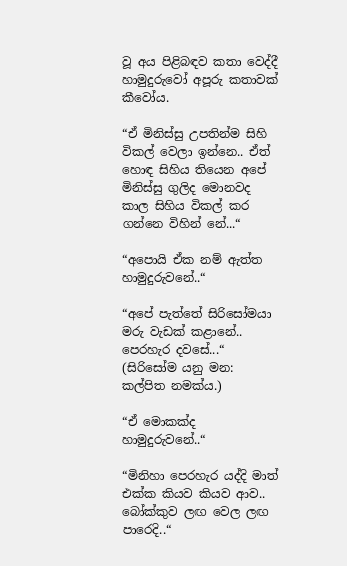වූ අය පිළිබඳව කතා වෙද්දී හාමුදුරුවෝ අපූරු කතාවක් කීවෝය.

“ඒ මිනිස්සු උපතින්ම සිහි විකල් වෙලා ඉන්නෙ.. ඒත් හොඳ සිහිය තියෙන අපේ මිනිස්සු ගුලිද මොනවද කාල සිහිය විකල් කර ගන්නෙ විහින් නේ...“

“අපොයි ඒක නම් ඇත්ත හාමුදුරුවනේ..“

“අපේ පැත්තේ සිරිසෝමයා මරු වැඩක් කළානේ.. පෙරහැර දවසේ...“ (සිරිසෝම යනු මන: කල්පිත නමක්ය.)

“ඒ මොකක්ද හාමුදුරුවනේ..“

“මිනිහා පෙරහැර යද්දි මාත් එක්ක කියව කියව ආව.. බෝක්කුව ලඟ වෙල ලඟ පාරෙදි..“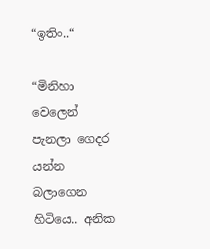“ඉතිං..“

“මිනිහා වෙලෙන් පැනලා ගෙදර යන්න බලාගෙන හිටියෙ.. අනික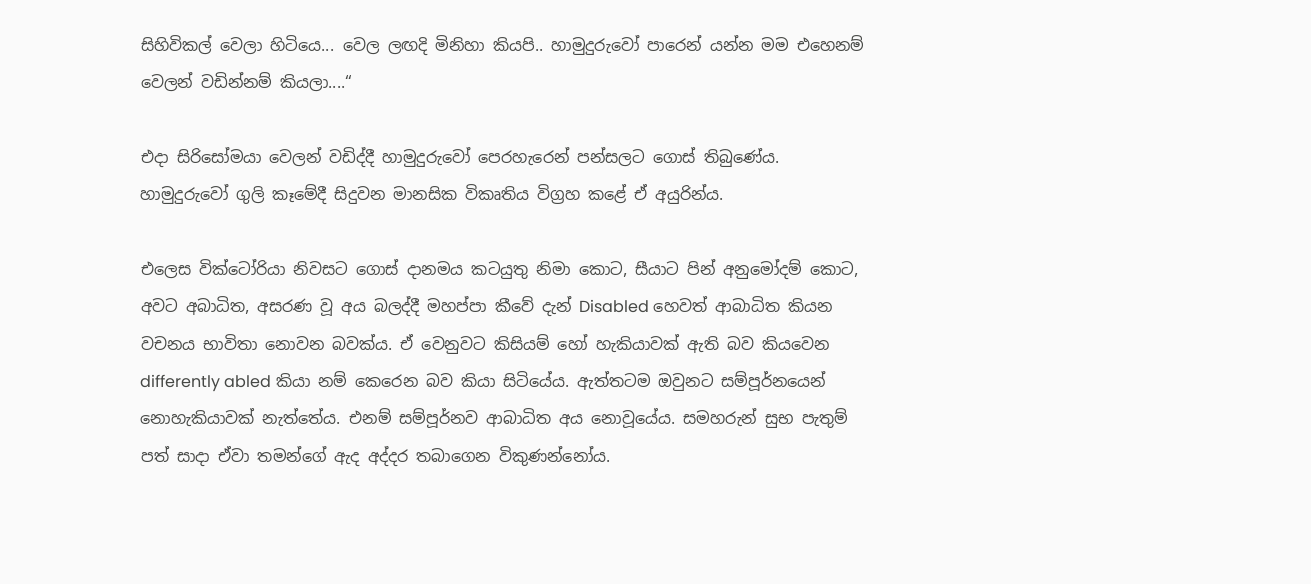සිහිවිකල් වෙලා හිටියෙ... වෙල ලඟදි මිනිහා කියපි.. හාමුදුරුවෝ පාරෙන් යන්න මම එහෙනම් වෙලන් වඩින්නම් කියලා....“

එදා සිරිසෝමයා වෙලන් වඩිද්දී හාමුදුරුවෝ පෙරහැරෙන් පන්සලට ගොස් තිබුණේය. හාමුදුරුවෝ ගුලි කෑමේදී සිදුවන මානසික විකෘතිය විග්‍රහ කළේ ඒ අයුරින්ය.

එලෙස වික්ටෝරියා නිවසට ගොස් දානමය කටයුතු නිමා කොට, සීයාට පින් අනුමෝදම් කොට, අවට අබාධිත, අසරණ වූ අය බලද්දී මහප්පා කීවේ දැන් Disabled හෙවත් ආබාධිත කියන වචනය භාවිතා නොවන බවක්ය. ඒ වෙනුවට කිසියම් හෝ හැකියාවක් ඇති බව කියවෙන differently abled කියා නම් කෙරෙන බව කියා සිටියේය. ඇත්තටම ඔවුනට සම්පූර්නයෙන් නොහැකියාවක් නැත්තේය. එනම් සම්පූර්නව ආබාධිත අය නොවූයේය. සමහරුන් සුභ පැතුම් පත් සාදා ඒවා තමන්ගේ ඇද අද්දර තබාගෙන විකුණන්නෝය.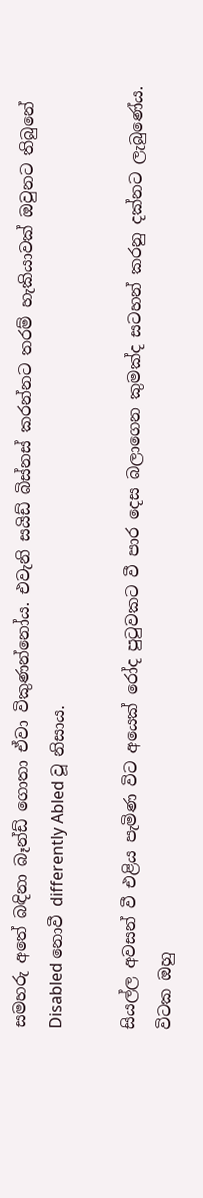සමහරු අතේ බඳිනා බෑන්ඩ් ගොතා ඒවා විකුණන්නෝය. එවැනි සයිඩ් බිස්නස් කරන්නට තරම් හැකියාවක් ඔවුනට තිබුනේ Disabled නොවී differently Abled වූ නිසාය.

සියල්ල අවසන් වී එළිය පැමිණ විට අයෙක් රෝද පුටුවකට වී පාර දෙස බලාගෙන කුමක්ද සටහන් කරනු දක්නට ලැබුණේය. විටක ඔහු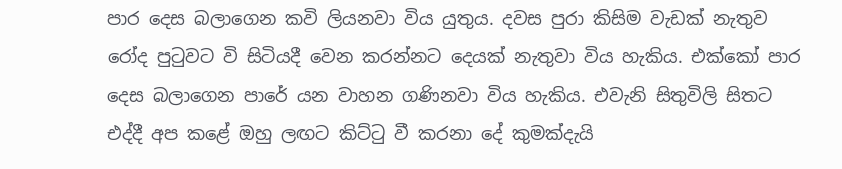පාර දෙස බලාගෙන කවි ලියනවා විය යුතුය. දවස පුරා කිසිම වැඩක් නැතුව රෝද පුටුවට වි සිටියදී වෙන කරන්නට දෙයක් නැතුවා විය හැකිය. එක්කෝ පාර දෙස බලාගෙන පාරේ යන වාහන ගණිනවා විය හැකිය. එවැනි සිතුවිලි සිතට එද්දී අප කළේ ඔහු ලඟට කිට්ටු වී කරනා දේ කුමක්දැයි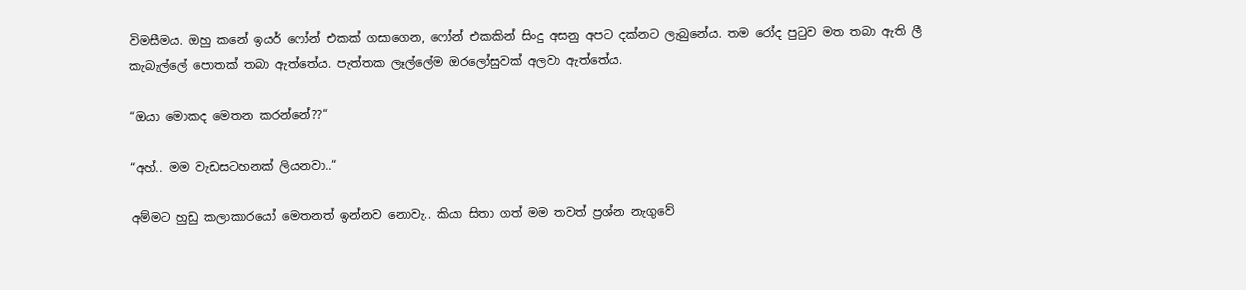විමසීමය. ඔහු කනේ ඉයර් ෆෝන් එකක් ගසාගෙන, ෆෝන් එකකින් සිංදු අසනු අපට දක්නට ලැබුනේය. තම රෝද පුටුව මත තබා ඇති ලී කැබැල්ලේ පොතක් තබා ඇත්තේය. පැත්තක ලෑල්ලේම ඔරලෝසුවක් අලවා ඇත්තේය.

“ඔයා මොකද මෙතන කරන්නේ??“

“අහ්.. මම වැඩසටහනක් ලියනවා..“

අම්මට හුඩු කලාකාරයෝ මෙතනත් ඉන්නව නොවැ.. කියා සිතා ගත් මම තවත් ප්‍රශ්න නැගුවේ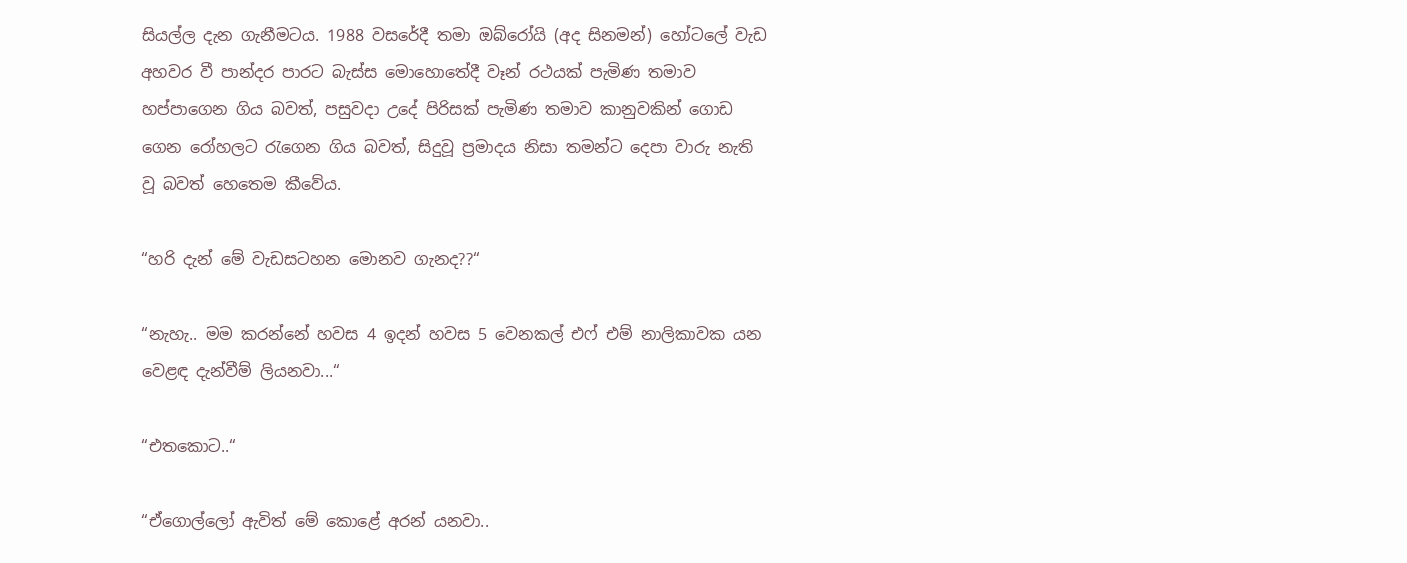සියල්ල දැන ගැනීමටය. 1988 වසරේදී තමා ඔබ්රෝයි (අද සිනමන්) හෝටලේ වැඩ අහවර වී පාන්දර පාරට බැස්ස මොහොතේදී වෑන් රථයක් පැමිණ තමාව හප්පාගෙන ගිය බවත්, පසුවදා උදේ පිරිසක් පැමිණ තමාව කානුවකින් ගොඩ ගෙන රෝහලට රැගෙන ගිය බවත්, සිදුවූ ප්‍රමාදය නිසා තමන්ට දෙපා වාරු නැති වූ බවත් හෙතෙම කීවේය.

“හරි දැන් මේ වැඩසටහන මොනව ගැනද??“

“නැහැ.. මම කරන්නේ හවස 4 ඉදන් හවස 5 වෙනකල් එෆ් එම් නාලිකාවක යන වෙළඳ දැන්වීම් ලියනවා...“

“එතකොට..“

“ඒගොල්ලෝ ඇවිත් මේ කොළේ අරන් යනවා..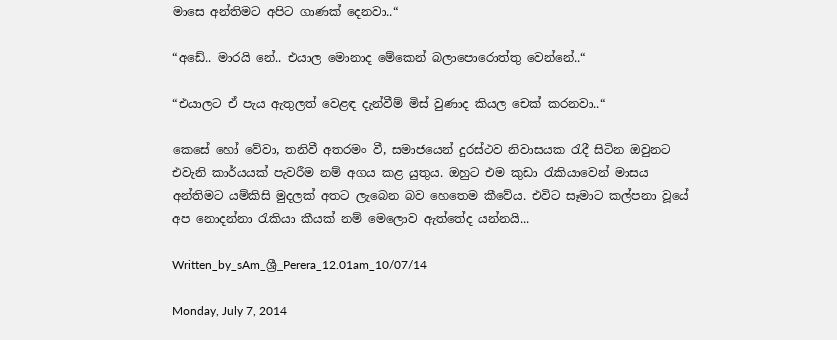මාසෙ අන්තිමට අපිට ගාණක් දෙනවා..“

“අඩේ.. මාරයි නේ.. එයාල මොනාද මේකෙන් බලාපොරොත්තු වෙන්නේ..“

“එයාලට ඒ පැය ඇතුලත් වෙළඳ දැන්වීම් මිස් වුණාද කියල චෙක් කරනවා..“

කෙසේ හෝ වේවා, තනිවී අතරමං වී, සමාජයෙන් දුරස්ථව නිවාසයක රැදී සිටින ඔවුනට එවැනි කාර්යයක් පැවරීම නම් අගය කළ යුතුය. ඔහුට එම කුඩා රැකියාවෙන් මාසය අන්තිමට යම්කිසි මුදලක් අතට ලැබෙන බව හෙතෙම කීවේය. එවිට සෑමාට කල්පනා වූයේ අප නොදන්නා රැකියා කීයක් නම් මෙලොව ඇත්තේද යන්නයි...

Written_by_sAm_ශ්‍රී_Perera_12.01am_10/07/14

Monday, July 7, 2014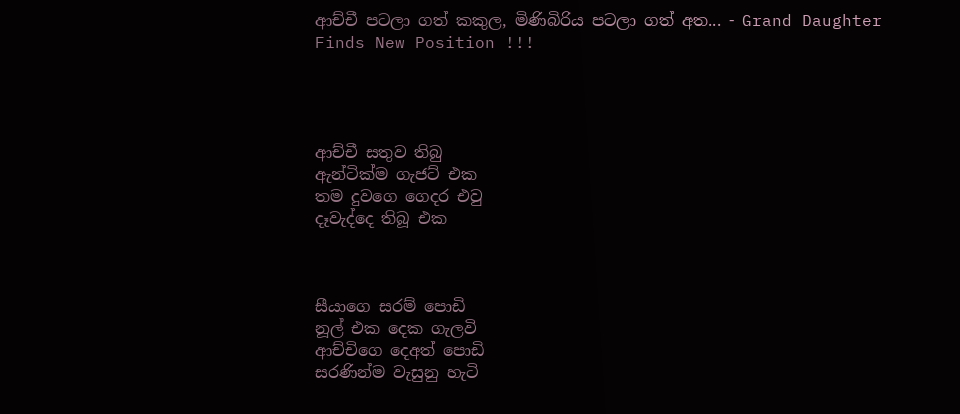ආච්චී පටලා ගත් කකුල, මිණිබිරිය පටලා ගත් අත... - Grand Daughter Finds New Position !!!




ආච්චී සතුව තිබු
ඇන්ටික්ම ගැජට් එක
තම දුවගෙ ගෙදර එවු
දෑවැද්දෙ තිබූ එක



සීයාගෙ සරම් පොඩි
නූල් එක දෙක ගැලවි
ආච්චිගෙ දෙඅත් පොඩි
සරණින්ම වැසුනු හැටි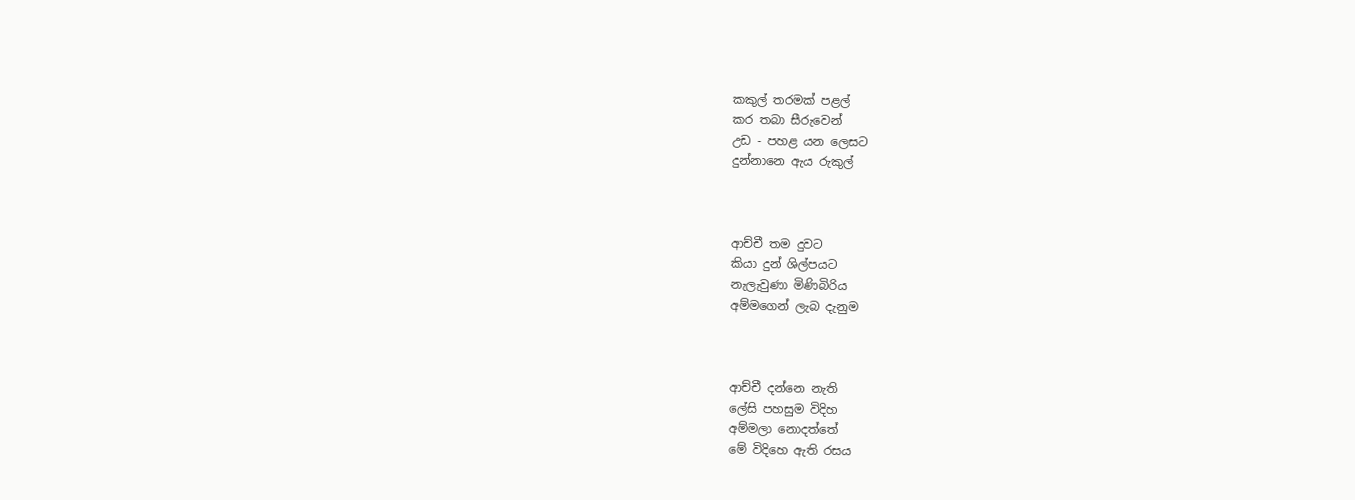කකුල් තරමක් පළල්
කර තබා සීරුවෙන්
උඩ - පහළ යන ලෙසට
දුන්නානෙ ඇය රුකුල්



ආච්චී තම දුවට
කියා දුන් ශිල්පයට
නැලැවුණා මිණිබිරිය
අම්මගෙන් ලැබ දැනුම



ආච්චී දන්නෙ නැති
ලේසි පහසුම විදිහ
අම්මලා නොදත්තේ
මේ විදිහෙ ඇති රසය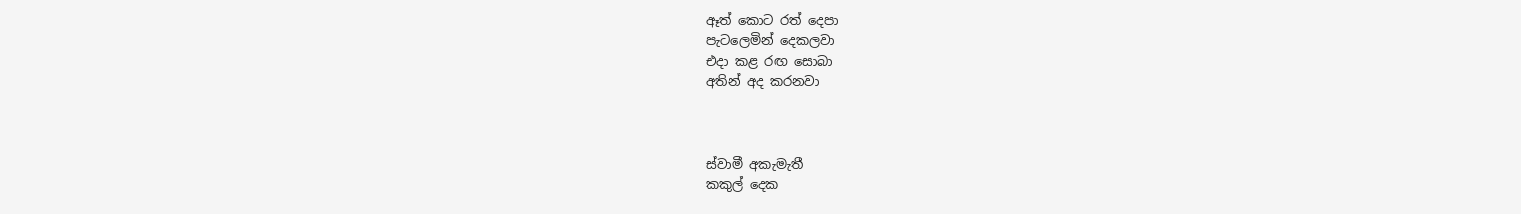ඈත් කොට රත් දෙපා
පැටලෙමින් දෙකලවා
එදා කළ රඟ සොබා
අතින් අද කරනවා



ස්වාමී අකැමැතී
කකුල් දෙක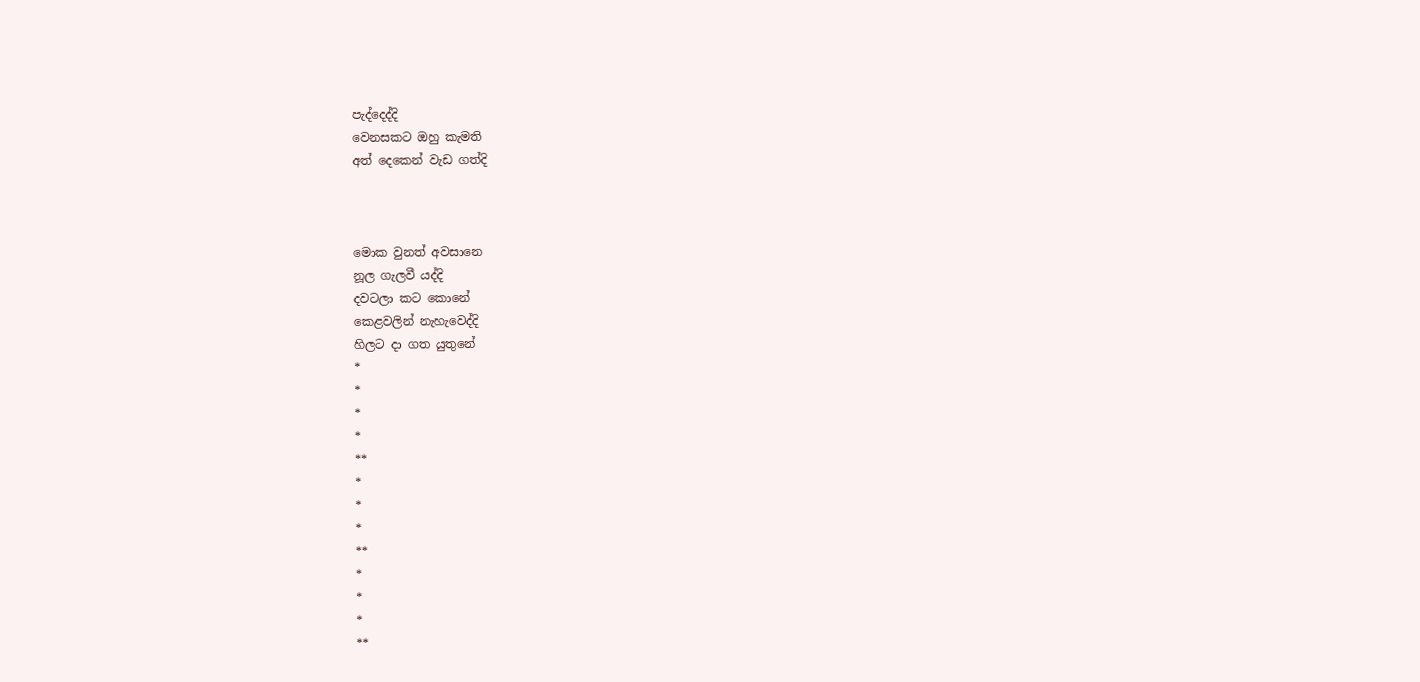පැද්දෙද්දි
වෙනසකට ඔහු කැමති
අත් දෙකෙන් වැඩ ගත්දි



මොක වුනත් අවසානෙ
නූල ගැලවී යද්දි
දවටලා කට කොනේ
කෙළවලින් නැහැවෙද්දි
හිලට දා ගත යුතුනේ
*
*
*
*
**
*
*
*
**
*
*
*
**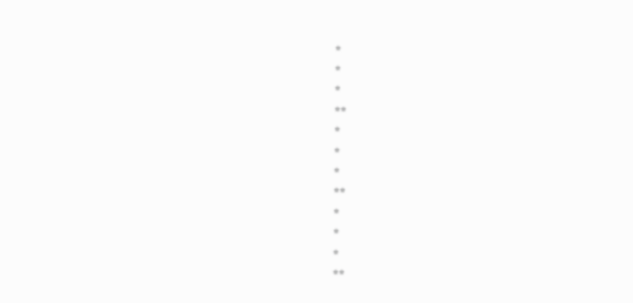*
*
*
**
*
*
*
**
*
*
*
**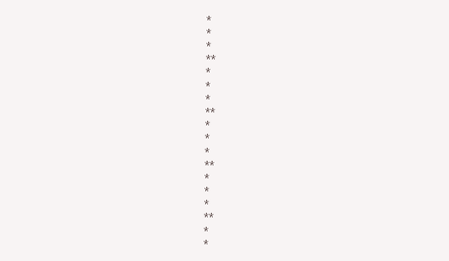*
*
*
**
*
*
*
**
*
*
*
**
*
*
*
**
*
*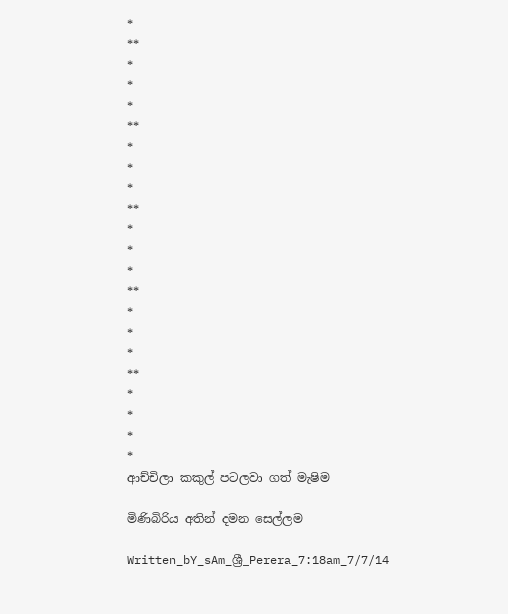*
**
*
*
*
**
*
*
*
**
*
*
*
**
*
*
*
**
*
*
*
*
ආච්චිලා කකුල් පටලවා ගත් මැෂිම

මිණිබිරිය අතින් දමන සෙල්ලම

Written_bY_sAm_ශ්‍රී_Perera_7:18am_7/7/14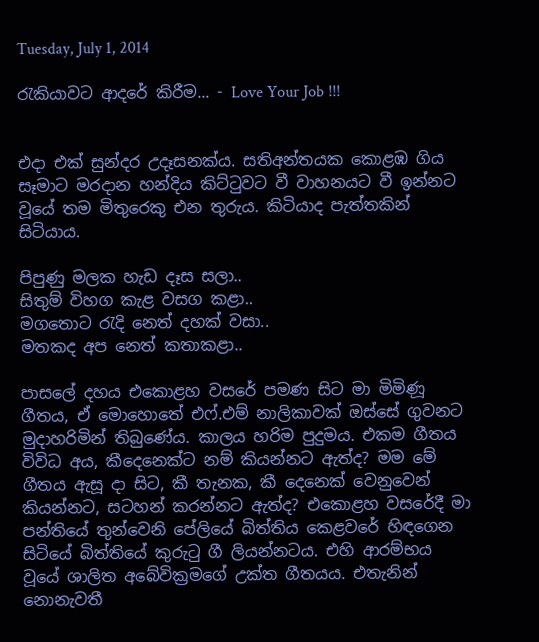Tuesday, July 1, 2014

රැකියාවට ආදරේ කිරීම... - Love Your Job !!!


එදා එක් සුන්දර උදෑසනක්ය. සතිඅන්තයක කොළඹ ගිය සෑමාට මරදාන හන්දිය කිට්ටුවට වී වාහනයට වී ඉන්නට වූයේ තම මිතුරෙකු එන තුරුය. කිටියාද පැත්තකින් සිටියාය.

පිපුණු මලක හැඩ දෑස සලා..
සිතුම් විහග කැළ වසග කළා..
මගතොට රැදි නෙත් දහක් වසා..
මතකද අප නෙත් කතාකළා..

පාසලේ දහය එකොළහ වසරේ පමණ සිට මා මිමිණූ ගීතය, ඒ මොහොතේ එෆ්.එම් නාලිකාවක් ඔස්සේ ගුවනට මුදාහරිමින් තිබුණේය. කාලය හරිම පුදුමය. එකම ගීතය විවිධ අය, කීදෙනෙක්ට නම් කියන්නට ඇත්ද? මම මේ ගීතය ඇසූ දා සිට, කී තැනක, කී දෙනෙක් වෙනුවෙන් කියන්නට, සටහන් කරන්නට ඇත්ද? එකොළහ වසරේදී මා පන්තියේ තුන්වෙනි පේලියේ බිත්තිය කෙළවරේ හිඳගෙන සිටියේ බිත්තියේ කුරුටු ගී ලියන්නටය. එහි ආරම්භය වූයේ ශාලිත අබේවික්‍රමගේ උක්ත ගීතයය. එතැනින් නොනැවතී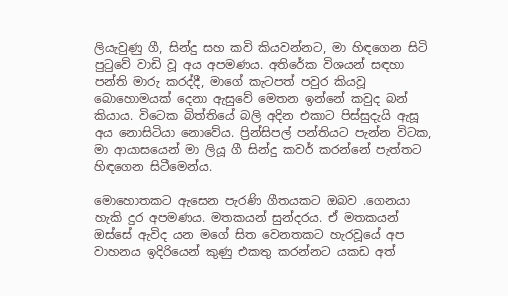ලියැවුණු ගී, සින්දු සහ කවි කියවන්නට, මා හිඳගෙන සිටි පුටුවේ වාඩි වූ අය අපමණය. අතිරේක විශයන් සඳහා පන්ති මාරු කරද්දී, මාගේ කැටපත් පවුර කියවූ බොහොමයක් දෙනා ඇසුවේ මෙතන ඉන්නේ කවුද බන් කියාය. විටෙක බිත්තියේ බලි අදින එකාට පිස්සුදැයි ඇසූ අය නොසිටියා නොවේය. ප්‍රින්සිපල් පන්තියට පැන්න විටක, මා ආයාසයෙන් මා ලියූ ගී සින්දු කවර් කරන්නේ පැත්තට හිඳගෙන සිටීමෙන්ය.

මොහොතකට ඇසෙන පැරණි ගීතයකට ඔබව .ගෙනයා හැකි දුර අපමණය. මතකයන් සුන්දරය. ඒ මතකයන් ඔස්සේ ඇවිද යන මගේ සිත වෙනතකට හැරවූයේ අප වාහනය ඉදිරියෙන් කුණු එකතු කරන්නට යකඩ අත්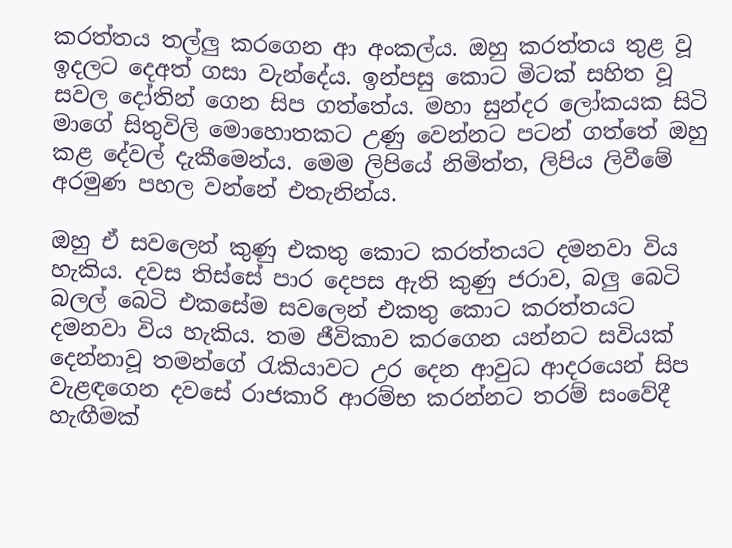කරත්තය තල්ලු කරගෙන ආ අංකල්ය. ඔහු කරත්තය තුළ වූ ඉදලට දෙඅත් ගසා වැන්දේය. ඉන්පසු කොට මිටක් සහිත වූ සවල දෝතින් ගෙන සිප ගත්තේය. මහා සුන්දර ලෝකයක සිටි මාගේ සිතුවිලි මොහොතකට උණු වෙන්නට පටන් ගත්තේ ඔහු කළ දේවල් දැකීමෙන්ය. මෙම ලිපියේ නිමිත්ත, ලිපිය ලිවීමේ අරමුණ පහල වන්නේ එතැනින්ය.

ඔහු ඒ සවලෙන් කුණු එකතු කොට කරත්තයට දමනවා විය හැකිය. දවස තිස්සේ පාර දෙපස ඇති කුණු ජරාව, බලු බෙටි බලල් බෙටි එකසේම සවලෙන් එකතු කොට කරත්තයට දමනවා විය හැකිය. තම ජීවිකාව කරගෙන යන්නට සවියක් දෙන්නාවූ තමන්ගේ රැකියාවට උර දෙන ආවුධ ආදරයෙන් සිප වැළඳගෙන දවසේ රාජකාරි ආරම්භ කරන්නට තරම් සංවේදී හැඟීමක්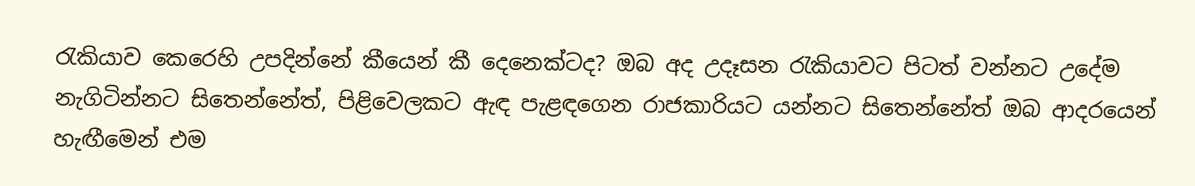රැකියාව කෙරෙහි උපදින්නේ කීයෙන් කී දෙනෙක්ටද? ඔබ අද උදෑසන රැකියාවට පිටත් වන්නට උදේම නැගිටින්නට සිතෙන්නේත්, පිළිවෙලකට ඇඳ පැළඳගෙන රාජකාරියට යන්නට සිතෙන්නේත් ඔබ ආදරයෙන් හැඟීමෙන් එම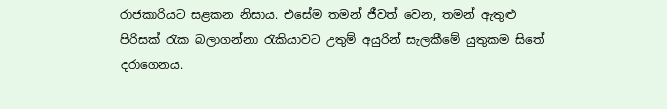රාජකාරියට සළකන නිසාය. එසේම තමන් ජීවත් වෙන, තමන් ඇතුළු පිරිසක් රැක බලාගන්නා රැකියාවට උතුම් අයුරින් සැලකීමේ යුතුකම සිතේ දරාගෙනය.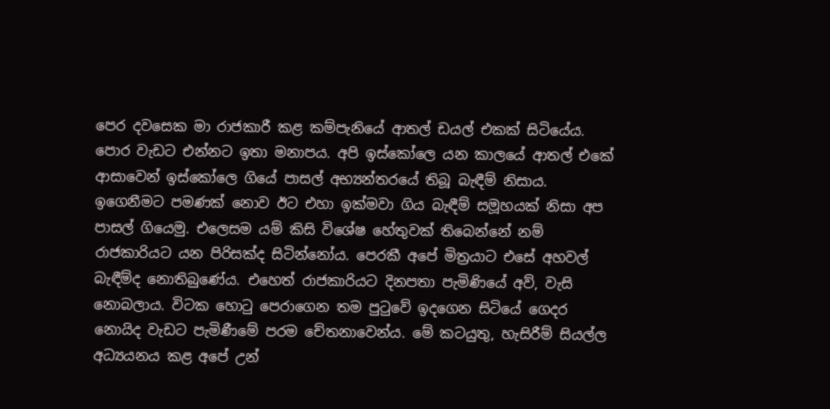පෙර දවසෙක මා රාජකාරී කළ කම්පැනියේ ආතල් ඩයල් එකක් සිටියේය. පොර වැඩට එන්නට ඉතා මනාපය. අපි ඉස්කෝලෙ යන කාලයේ ආතල් එකේ ආසාවෙන් ඉස්කෝලෙ ගියේ පාසල් අභ්‍යන්තරයේ තිබූ බැඳීම් නිසාය. ඉගෙනීමට පමණක් නොව ඊට එහා ඉක්මවා ගිය බැඳීම් සමූහයක් නිසා අප පාසල් ගියෙමු. එලෙසම යම් කිසි විශේෂ හේතුවක් තිබෙන්නේ නම් රාජකාරියට යන පිරිසක්ද සිටින්නෝය. පෙරකී අපේ මිත්‍රයාට එසේ අහවල් බැඳීම්ද නොතිබුණේය. එහෙත් රාජකාරියට දිනපතා පැමිණියේ අව්, වැසි නොබලාය. විටක හොටු පෙරාගෙන තම පුටුවේ ඉදගෙන සිටියේ ගෙදර නොයිද වැඩට පැමිණීමේ පරම චේතනාවෙන්ය. මේ කටයුතු, හැසිරීම් සියල්ල අධ්‍යයනය කළ අපේ උන්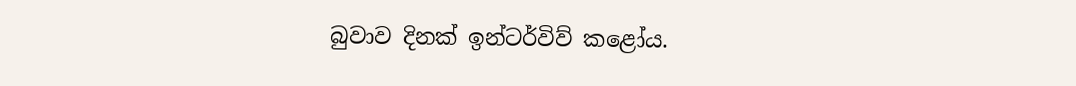බුවාව දිනක් ඉන්ටර්විව් කළෝය.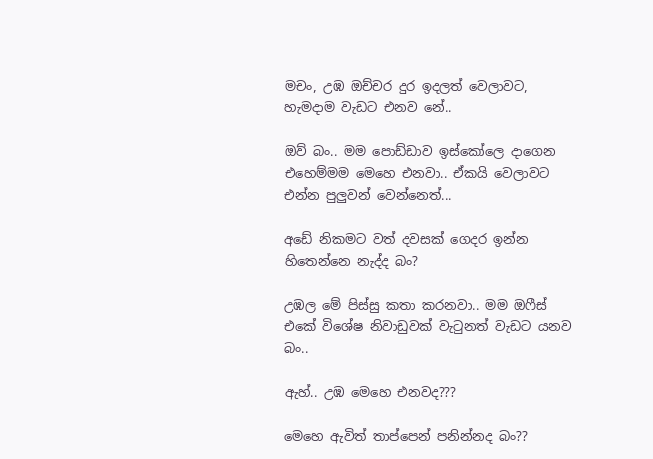මචං, උඹ ඔච්චර දුර ඉදලත් වෙලාවට, හැමදාම වැඩට එනව නේ..

ඔව් බං.. මම පොඩ්ඩාව ඉස්කෝලෙ දාගෙන එහෙම්මම මෙහෙ එනවා.. ඒකයි වෙලාවට එන්න පුලුවන් වෙන්නෙත්...

අඩේ නිකමට වත් දවසක් ගෙදර ඉන්න හිතෙන්නෙ නැද්ද බං?

උඹල මේ පිස්සු කතා කරනවා.. මම ඔෆීස් එකේ විශේෂ නිවාඩුවක් වැටුනත් වැඩට යනව බං..

ඇහ්.. උඹ මෙහෙ එනවද???

මෙහෙ ඇවිත් තාප්පෙන් පනින්නද බං??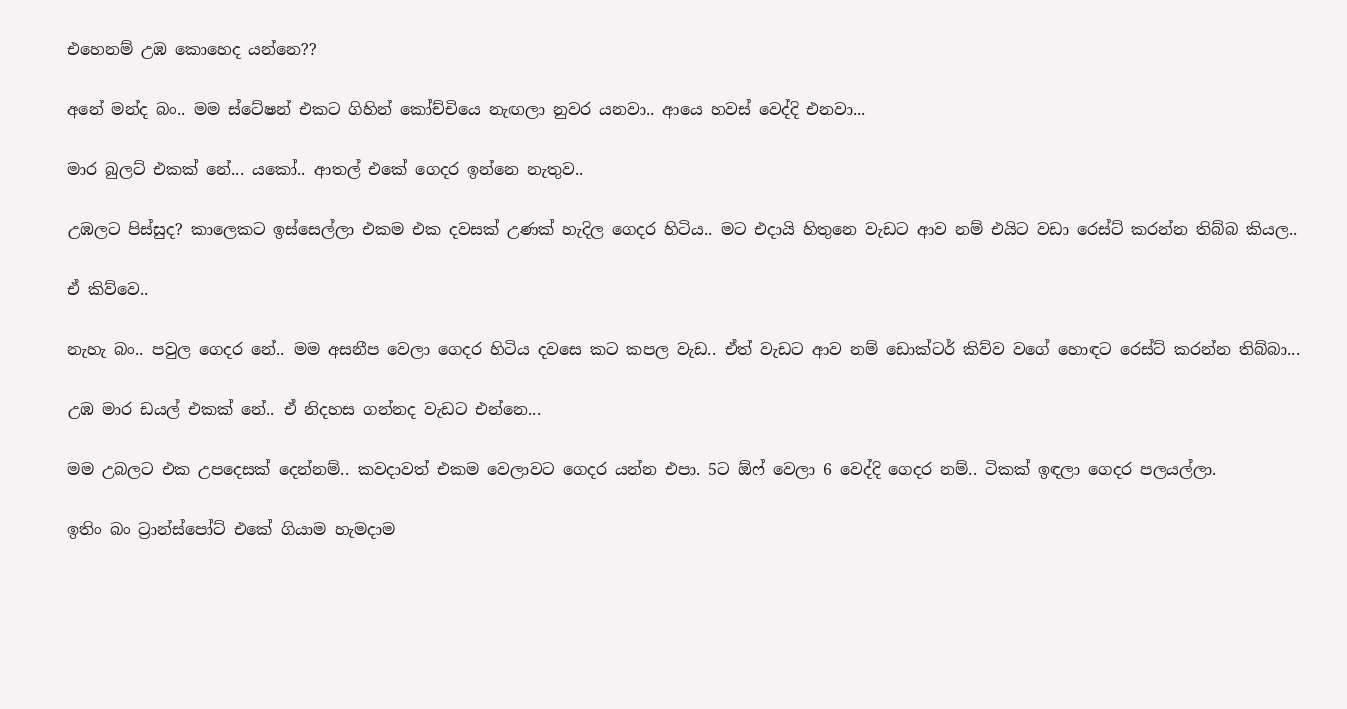එහෙනම් උඹ කොහෙද යන්නෙ??

අනේ මන්ද බං.. මම ස්ටේෂන් එකට ගිහින් කෝච්චියෙ නැඟලා නුවර යනවා.. ආයෙ හවස් වෙද්දි එනවා...

මාර බුලට් එකක් නේ... යකෝ.. ආතල් එකේ ගෙදර ඉන්නෙ නැතුව..

උඹලට පිස්සුද? කාලෙකට ඉස්සෙල්ලා එකම එක දවසක් උණක් හැදිල ගෙදර හිටිය.. මට එදායි හිතුනෙ වැඩට ආව නම් එයිට වඩා රෙස්ට් කරන්න තිබ්බ කියල..

ඒ කිව්වෙ..

නැහැ බං.. පවුල ගෙදර නේ.. මම අසනීප වෙලා ගෙදර හිටිය දවසෙ කට කපල වැඩ.. ඒත් වැඩට ආව නම් ඩොක්ටර් කිව්ව වගේ හොඳට රෙස්ට් කරන්න තිබ්බා...

උඹ මාර ඩයල් එකක් නේ.. ඒ නිදහස ගන්නද වැඩට එන්නෙ...

මම උබලට එක උපදෙසක් දෙන්නම්.. කවදාවත් එකම වෙලාවට ගෙදර යන්න එපා. 5ට ඕෆ් වෙලා 6 වෙද්දි ගෙදර නම්.. ටිකක් ඉඳලා ගෙදර පලයල්ලා.

ඉතිං බං ට්‍රාන්ස්පෝට් එකේ ගියාම හැමදාම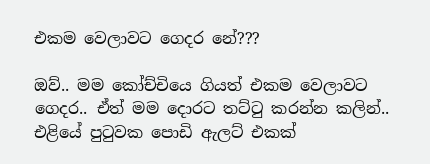එකම වෙලාවට ගෙදර නේ???

ඔව්.. මම කෝච්චියෙ ගියත් එකම වෙලාවට ගෙදර.. ඒත් මම දොරට තට්ටු කරන්න කලින්.. එළියේ පුටුවක පොඩි ඇලට් එකක්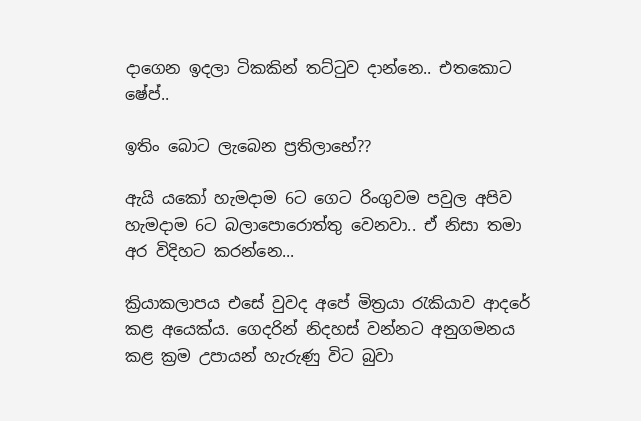දාගෙන ඉදලා ටිකකින් තට්ටුව දාන්නෙ.. එතකොට ෂේප්..

ඉතිං බොට ලැබෙන ප්‍රතිලාභේ??

ඇයි යකෝ හැමදාම 6ට ගෙට රිංගුවම පවුල අපිව හැමදාම 6ට බලාපොරොත්තු වෙනවා.. ඒ නිසා තමා අර විදිහට කරන්නෙ...

ක්‍රියාකලාපය එසේ වුවද අපේ මිත්‍රයා රැකියාව ආදරේ කළ අයෙක්ය. ගෙදරින් නිදහස් වන්නට අනුගමනය කළ ක්‍රම උපායන් හැරුණු විට බුවා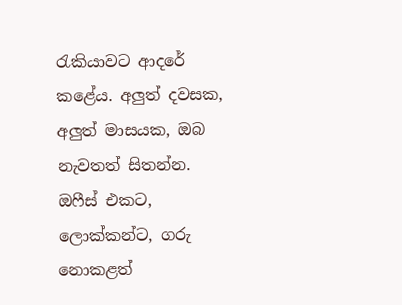රැකියාවට ආදරේ කළේය. අලුත් දවසක, අලුත් මාසයක, ඔබ නැවතත් සිතන්න. ඔෆීස් එකට, ලොක්කන්ට, ගරු නොකළත්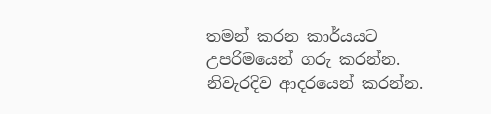තමන් කරන කාර්යයට උපරිමයෙන් ගරු කරන්න. නිවැරදිව ආදරයෙන් කරන්න.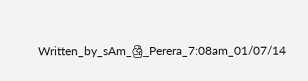Written_by_sAm_ශ්‍රී_Perera_7:08am_01/07/14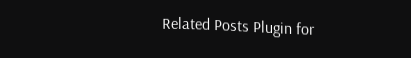Related Posts Plugin for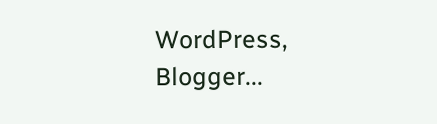WordPress, Blogger...